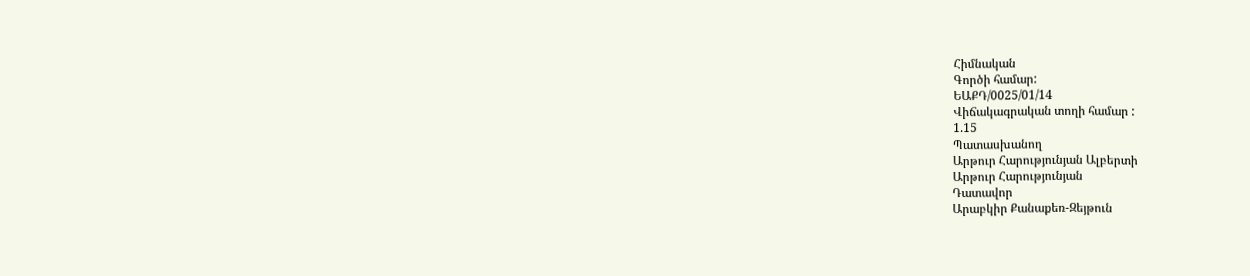Հիմնական
Գործի համար:
ԵԱՔԴ/0025/01/14
Վիճակագրական տողի համար :
1.15
Պատասխանող
Արթուր Հարությունյան Ալբերտի
Արթուր Հարությունյան
Դատավոր
Արաբկիր Քանաքեռ-Զեյթուն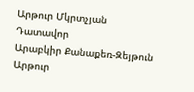Արթուր Մկրտչյան
Դատավոր
Արաբկիր Քանաքեռ-Զեյթուն
Արթուր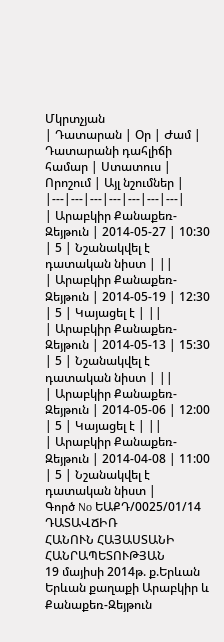Մկրտչյան
| Դատարան | Օր | Ժամ | Դատարանի դահլիճի համար | Ստատուս | Որոշում | Այլ նշումներ |
|---|---|---|---|---|---|---|
| Արաբկիր Քանաքեռ-Զեյթուն | 2014-05-27 | 10:30 | 5 | Նշանակվել է դատական նիստ | ||
| Արաբկիր Քանաքեռ-Զեյթուն | 2014-05-19 | 12:30 | 5 | Կայացել է | ||
| Արաբկիր Քանաքեռ-Զեյթուն | 2014-05-13 | 15:30 | 5 | Նշանակվել է դատական նիստ | ||
| Արաբկիր Քանաքեռ-Զեյթուն | 2014-05-06 | 12:00 | 5 | Կայացել է | ||
| Արաբկիր Քանաքեռ-Զեյթուն | 2014-04-08 | 11:00 | 5 | Նշանակվել է դատական նիստ |
Գործ No ԵԱՔԴ/0025/01/14
ԴԱՏԱՎՃԻՌ
ՀԱՆՈՒՆ ՀԱՅԱՍՏԱՆԻ ՀԱՆՐԱՊԵՏՈՒԹՅԱՆ
19 մայիսի 2014թ. ք.Երևան
Երևան քաղաքի Արաբկիր և Քանաքեռ-Զեյթուն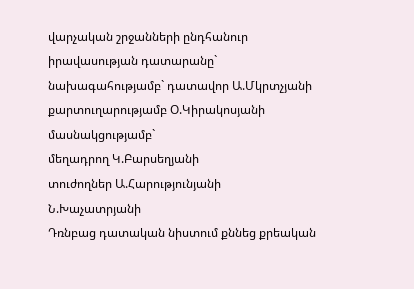վարչական շրջանների ընդհանուր իրավասության դատարանը`
նախագահությամբ` դատավոր Ա.Մկրտչյանի
քարտուղարությամբ Օ.Կիրակոսյանի
մասնակցությամբ`
մեղադրող Կ.Բարսեղյանի
տուժողներ Ա.Հարությունյանի
Ն.Խաչատրյանի
Դռնբաց դատական նիստում քննեց քրեական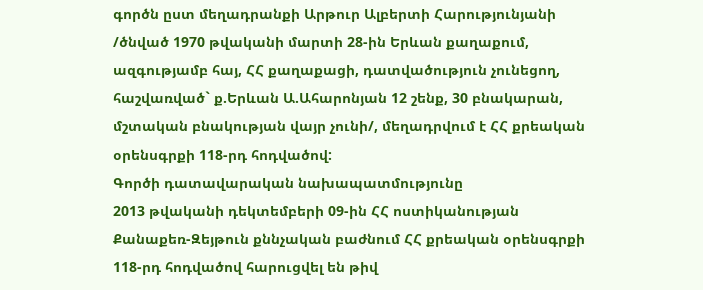գործն ըստ մեղադրանքի Արթուր Ալբերտի Հարությունյանի /ծնված 1970 թվականի մարտի 28-ին Երևան քաղաքում, ազգությամբ հայ, ՀՀ քաղաքացի, դատվածություն չունեցող, հաշվառված` ք.Երևան Ա.Ահարոնյան 12 շենք, 30 բնակարան, մշտական բնակության վայր չունի/, մեղադրվում է ՀՀ քրեական օրենսգրքի 118-րդ հոդվածով:
Գործի դատավարական նախապատմությունը
2013 թվականի դեկտեմբերի 09-ին ՀՀ ոստիկանության Քանաքեռ-Զեյթուն քննչական բաժնում ՀՀ քրեական օրենսգրքի 118-րդ հոդվածով հարուցվել են թիվ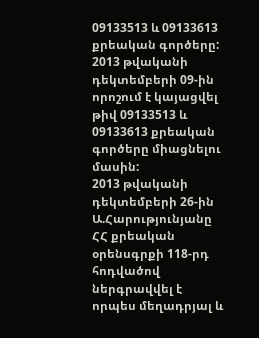09133513 և 09133613 քրեական գործերը:
2013 թվականի դեկտեմբերի 09-ին որոշում է կայացվել թիվ 09133513 և 09133613 քրեական գործերը միացնելու մասին:
2013 թվականի դեկտեմբերի 26-ին Ա.Հարությունյանը ՀՀ քրեական օրենսգրքի 118-րդ հոդվածով ներգրավվել է որպես մեղադրյալ և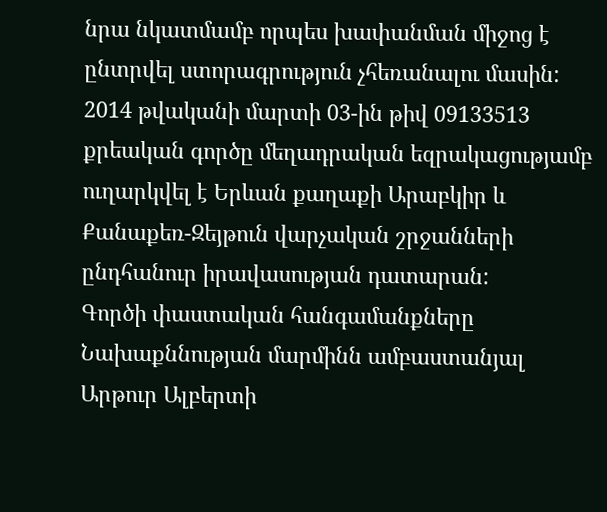նրա նկատմամբ որպես խափանման միջոց է ընտրվել ստորագրություն չհեռանալու մասին:
2014 թվականի մարտի 03-ին թիվ 09133513 քրեական գործը մեղադրական եզրակացությամբ ուղարկվել է Երևան քաղաքի Արաբկիր և Քանաքեռ-Զեյթուն վարչական շրջանների ընդհանուր իրավասության դատարան:
Գործի փաստական հանգամանքները
Նախաքննության մարմինն ամբաստանյալ Արթուր Ալբերտի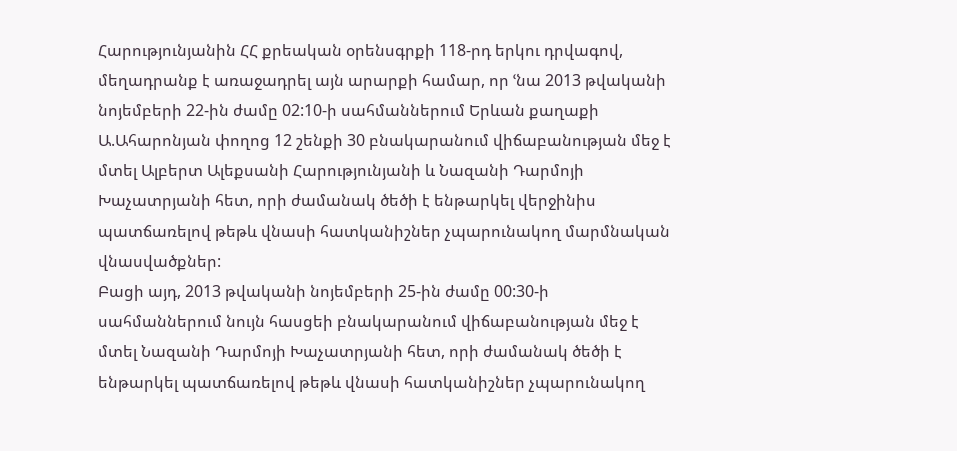Հարությունյանին ՀՀ քրեական օրենսգրքի 118-րդ երկու դրվագով, մեղադրանք է առաջադրել այն արարքի համար, որ ՙնա 2013 թվականի նոյեմբերի 22-ին ժամը 02:10-ի սահմաններում Երևան քաղաքի Ա.Ահարոնյան փողոց 12 շենքի 30 բնակարանում վիճաբանության մեջ է մտել Ալբերտ Ալեքսանի Հարությունյանի և Նազանի Դարմոյի Խաչատրյանի հետ, որի ժամանակ ծեծի է ենթարկել վերջինիս պատճառելով թեթև վնասի հատկանիշներ չպարունակող մարմնական վնասվածքներ:
Բացի այդ, 2013 թվականի նոյեմբերի 25-ին ժամը 00:30-ի սահմաններում նույն հասցեի բնակարանում վիճաբանության մեջ է մտել Նազանի Դարմոյի Խաչատրյանի հետ, որի ժամանակ ծեծի է ենթարկել պատճառելով թեթև վնասի հատկանիշներ չպարունակող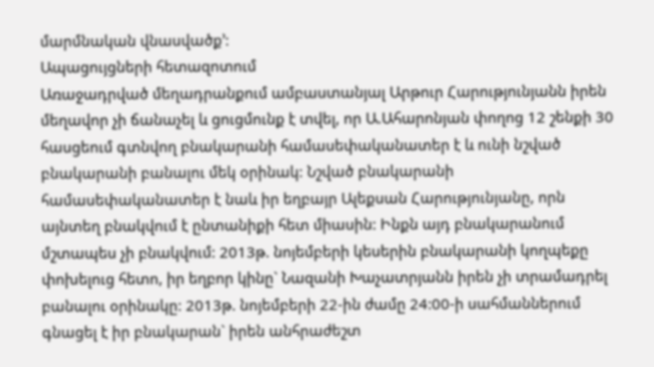մարմնական վնասվածք՚:
Ապացույցների հետազոտում
Առաջադրված մեղադրանքում ամբաստանյալ Արթուր Հարությունյանն իրեն մեղավոր չի ճանաչել և ցուցմունք է տվել, որ Ա.Ահարոնյան փողոց 12 շենքի 30 հասցեում գտնվող բնակարանի համասեփականատեր է և ունի նշված բնակարանի բանալու մեկ օրինակ: Նշված բնակարանի համասեփականատեր է նաև իր եղբայր Ալեքսան Հարությունյանը, որն այնտեղ բնակվում է ընտանիքի հետ միասին: Ինքն այդ բնակարանում մշտապես չի բնակվում: 2013թ. նոյեմբերի կեսերին բնակարանի կողպեքը փոխելուց հետո, իր եղբոր կինը` Նազանի Խաչատրյանն իրեն չի տրամադրել բանալու օրինակը: 2013թ. նոյեմբերի 22-ին ժամը 24:00-ի սահմաններում գնացել է իր բնակարան` իրեն անհրաժեշտ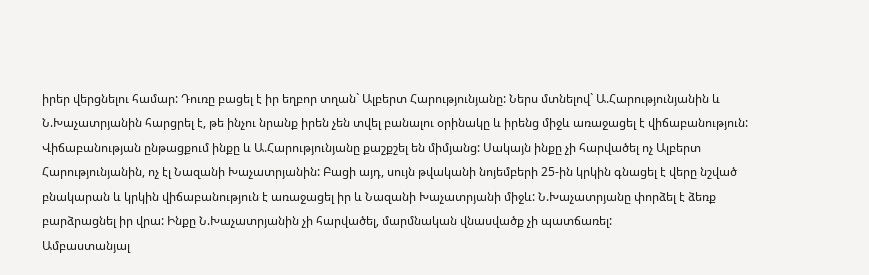իրեր վերցնելու համար: Դուռը բացել է իր եղբոր տղան` Ալբերտ Հարությունյանը: Ներս մտնելով` Ա.Հարությունյանին և Ն.Խաչատրյանին հարցրել է, թե ինչու նրանք իրեն չեն տվել բանալու օրինակը և իրենց միջև առաջացել է վիճաբանություն: Վիճաբանության ընթացքում ինքը և Ա.Հարությունյանը քաշքշել են միմյանց: Սակայն ինքը չի հարվածել ոչ Ալբերտ Հարությունյանին, ոչ էլ Նազանի Խաչատրյանին: Բացի այդ, սույն թվականի նոյեմբերի 25-ին կրկին գնացել է վերը նշված բնակարան և կրկին վիճաբանություն է առաջացել իր և Նազանի Խաչատրյանի միջև: Ն.Խաչատրյանը փորձել է ձեռք բարձրացնել իր վրա: Ինքը Ն.Խաչատրյանին չի հարվածել, մարմնական վնասվածք չի պատճառել:
Ամբաստանյալ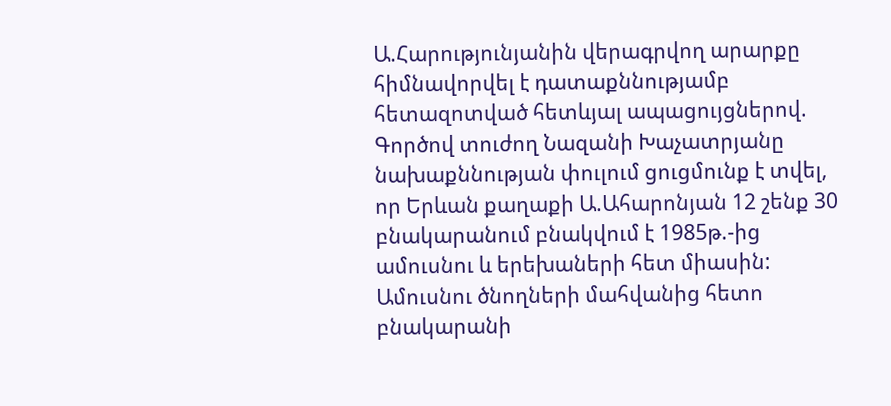Ա.Հարությունյանին վերագրվող արարքը հիմնավորվել է դատաքննությամբ հետազոտված հետևյալ ապացույցներով.
Գործով տուժող Նազանի Խաչատրյանը նախաքննության փուլում ցուցմունք է տվել, որ Երևան քաղաքի Ա.Ահարոնյան 12 շենք 30 բնակարանում բնակվում է 1985թ.-ից ամուսնու և երեխաների հետ միասին: Ամուսնու ծնողների մահվանից հետո բնակարանի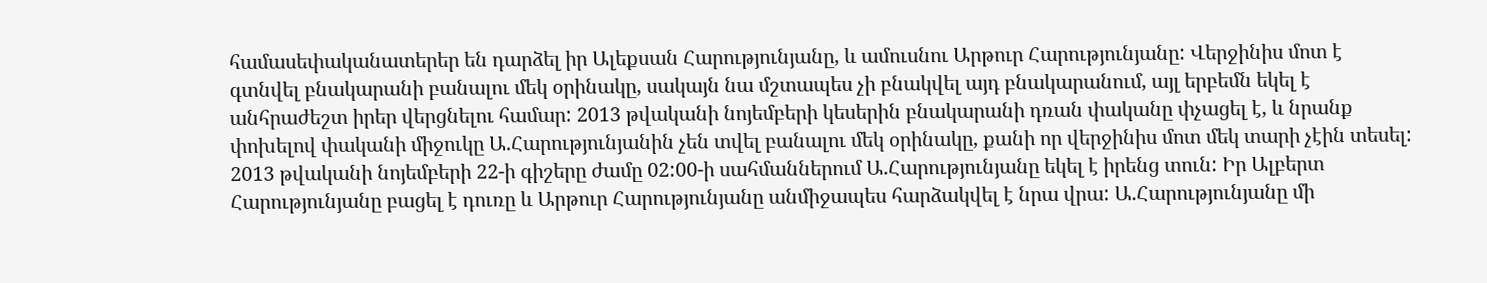համասեփականատերեր են դարձել իր Ալեքսան Հարությունյանը, և ամուսնու Արթուր Հարությունյանը: Վերջինիս մոտ է գտնվել բնակարանի բանալու մեկ օրինակը, սակայն նա մշտապես չի բնակվել այդ բնակարանում, այլ երբեմն եկել է անհրաժեշտ իրեր վերցնելու համար: 2013 թվականի նոյեմբերի կեսերին բնակարանի դռան փականը փչացել է, և նրանք փոխելով փականի միջուկը Ա.Հարությունյանին չեն տվել բանալու մեկ օրինակը, քանի որ վերջինիս մոտ մեկ տարի չէին տեսել: 2013 թվականի նոյեմբերի 22-ի գիշերը ժամը 02:00-ի սահմաններում Ա.Հարությունյանը եկել է իրենց տուն: Իր Ալբերտ Հարությունյանը բացել է դուռը և Արթուր Հարությունյանը անմիջապես հարձակվել է նրա վրա: Ա.Հարությունյանը մի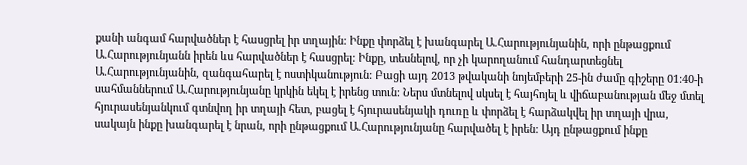քանի անգամ հարվածներ է հասցրել իր տղային: Ինքը փորձել է խանգարել Ա.Հարությունյանին, որի ընթացքում Ա.Հարությունյանն իրեն ևս հարվածներ է հասցրել: Ինքը, տեսնելով, որ չի կարողանում հանդարտեցնել Ա.Հարությունյանին, զանգահարել է ոստիկանություն: Բացի այդ 2013 թվականի նոյեմբերի 25-ին ժամը գիշերը 01:40-ի սահմաններում Ա.Հարությունյանը կրկին եկել է իրենց տուն: Ներս մտնելով սկսել է հայհոյել և վիճաբանության մեջ մտել հյուրասենյանկում գտնվող իր տղայի հետ, բացել է հյուրասենյակի դուռը և փորձել է հարձակվել իր տղայի վրա, սակայն ինքը խանգարել է նրան, որի ընթացքում Ա.Հարությունյանը հարվածել է իրեն: Այդ ընթացքում ինքը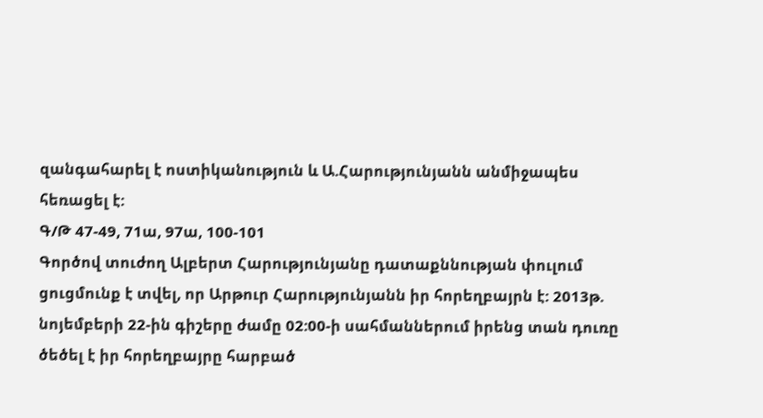զանգահարել է ոստիկանություն և Ա.Հարությունյանն անմիջապես հեռացել է:
Գ/Թ 47-49, 71ա, 97ա, 100-101
Գործով տուժող Ալբերտ Հարությունյանը դատաքննության փուլում ցուցմունք է տվել, որ Արթուր Հարությունյանն իր հորեղբայրն է: 2013թ. նոյեմբերի 22-ին գիշերը ժամը 02:00-ի սահմաններում իրենց տան դուռը ծեծել է իր հորեղբայրը հարբած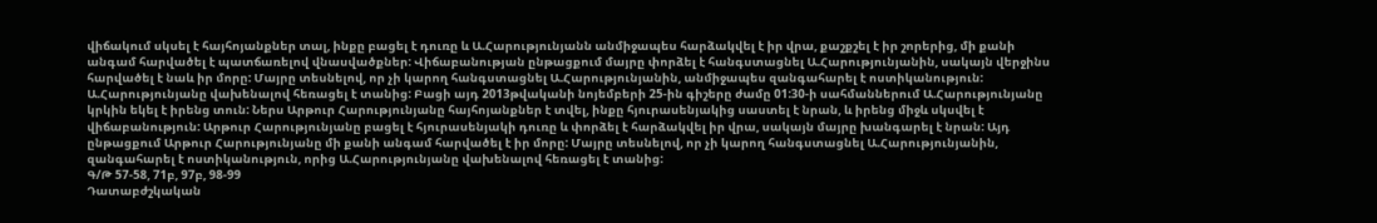վիճակում սկսել է հայհոյանքներ տալ, ինքը բացել է դուռը և Ա.Հարությունյանն անմիջապես հարձակվել է իր վրա, քաշքշել է իր շորերից, մի քանի անգամ հարվածել է պատճառելով վնասվածքներ: Վիճաբանության ընթացքում մայրը փորձել է հանգստացնել Ա.Հարությունյանին, սակայն վերջինս հարվածել է նաև իր մորը: Մայրը տեսնելով, որ չի կարող հանգստացնել Ա.Հարությունյանին, անմիջապես զանգահարել է ոստիկանություն: Ա.Հարությունյանը վախենալով հեռացել է տանից: Բացի այդ 2013թվականի նոյեմբերի 25-ին գիշերը ժամը 01:30-ի սահմաններում Ա.Հարությունյանը կրկին եկել է իրենց տուն: Ներս Արթուր Հարությունյանը հայհոյանքներ է տվել, ինքը հյուրասենյակից սաստել է նրան, և իրենց միջև սկսվել է վիճաբանություն: Արթուր Հարությունյանը բացել է հյուրասենյակի դուռը և փորձել է հարձակվել իր վրա, սակայն մայրը խանգարել է նրան: Այդ ընթացքում Արթուր Հարությունյանը մի քանի անգամ հարվածել է իր մորը: Մայրը տեսնելով, որ չի կարող հանգստացնել Ա.Հարությունյանին, զանգահարել է ոստիկանություն, որից Ա.Հարությունյանը վախենալով հեռացել է տանից:
Գ/Թ 57-58, 71բ, 97բ, 98-99
Դատաբժշկական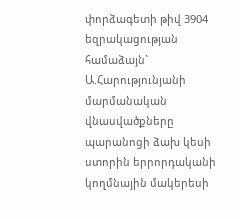փորձագետի թիվ 3904 եզրակացության համաձայն` Ա.Հարությունյանի մարմանական վնասվածքները պարանոցի ձախ կեսի ստորին երրորդականի կողմնային մակերեսի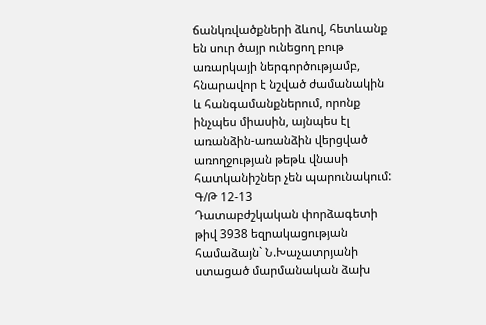ճանկռվածքների ձևով, հետևանք են սուր ծայր ունեցող բութ առարկայի ներգործությամբ, հնարավոր է նշված ժամանակին և հանգամանքներում, որոնք ինչպես միասին, այնպես էլ առանձին-առանձին վերցված առողջության թեթև վնասի հատկանիշներ չեն պարունակում:
Գ/Թ 12-13
Դատաբժշկական փորձագետի թիվ 3938 եզրակացության համաձայն` Ն.Խաչատրյանի ստացած մարմանական ձախ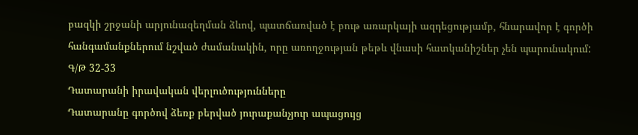բազկի շրջանի արյունազեղման ձևով, պատճառված է բութ առարկայի ազդեցությամբ, հնարավոր է գործի հանգամանքներում նշված ժամանակին, որը առողջության թեթև վնասի հատկանիշներ չեն պարունակում:
Գ/Թ 32-33
Դատարանի իրավական վերլուծությունները
Դատարանը գործով ձեռք բերված յուրաքանչյուր ապացույց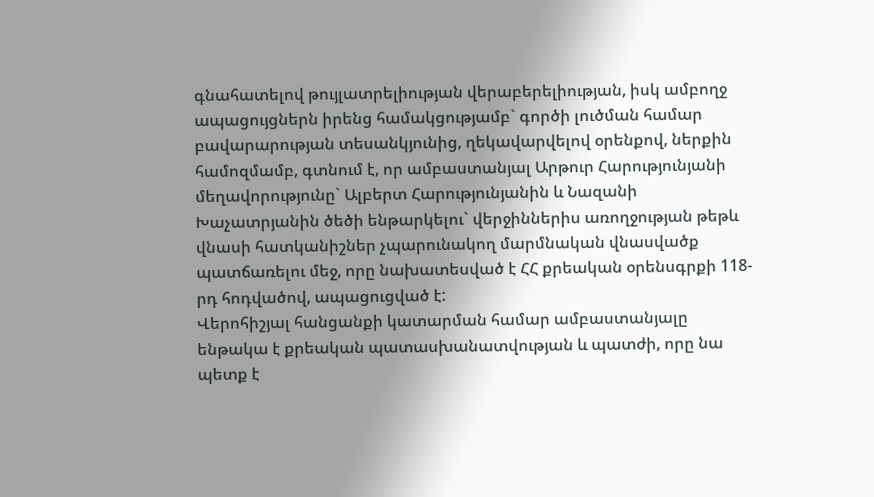գնահատելով թույլատրելիության վերաբերելիության, իսկ ամբողջ ապացույցներն իրենց համակցությամբ` գործի լուծման համար բավարարության տեսանկյունից, ղեկավարվելով օրենքով, ներքին համոզմամբ, գտնում է, որ ամբաստանյալ Արթուր Հարությունյանի մեղավորությունը` Ալբերտ Հարությունյանին և Նազանի Խաչատրյանին ծեծի ենթարկելու` վերջիններիս առողջության թեթև վնասի հատկանիշներ չպարունակող մարմնական վնասվածք պատճառելու մեջ, որը նախատեսված է ՀՀ քրեական օրենսգրքի 118-րդ հոդվածով, ապացուցված է:
Վերոհիշյալ հանցանքի կատարման համար ամբաստանյալը ենթակա է քրեական պատասխանատվության և պատժի, որը նա պետք է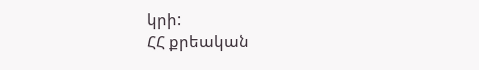կրի:
ՀՀ քրեական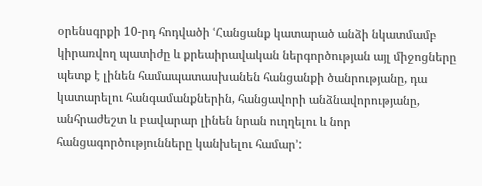օրենսգրքի 10-րդ հոդվածի ՙՀանցանք կատարած անձի նկատմամբ կիրառվող պատիժը և քրեաիրավական ներգործության այլ միջոցները պետք է լինեն համապատասխանեն հանցանքի ծանրությանը, դա կատարելու հանգամանքներին, հանցավորի անձնավորությանը, անհրաժեշտ և բավարար լինեն նրան ուղղելու և նոր հանցագործությունները կանխելու համար՚: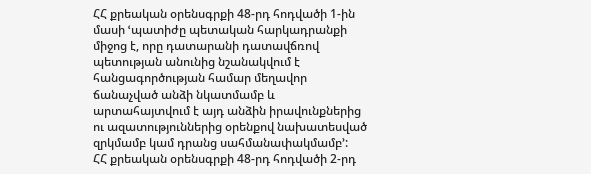ՀՀ քրեական օրենսգրքի 48-րդ հոդվածի 1-ին մասի ՙպատիժը պետական հարկադրանքի միջոց է, որը դատարանի դատավճռով պետության անունից նշանակվում է հանցագործության համար մեղավոր ճանաչված անձի նկատմամբ և արտահայտվում է այդ անձին իրավունքներից ու ազատություններից օրենքով նախատեսված զրկմամբ կամ դրանց սահմանափակմամբ՚:
ՀՀ քրեական օրենսգրքի 48-րդ հոդվածի 2-րդ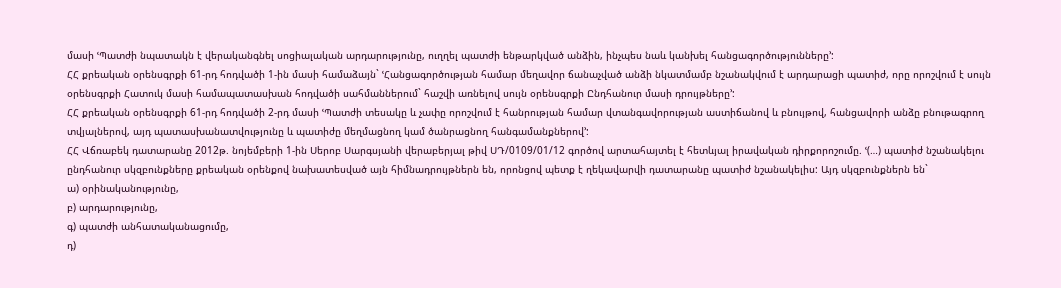մասի ՙՊատժի նպատակն է վերականգնել սոցիալական արդարությունը, ուղղել պատժի ենթարկված անձին, ինչպես նաև կանխել հանցագործությունները՚:
ՀՀ քրեական օրենսգրքի 61-րդ հոդվածի 1-ին մասի համաձայն` ՙՀանցագործության համար մեղավոր ճանաչված անձի նկատմամբ նշանակվում է արդարացի պատիժ, որը որոշվում է սույն օրենսգրքի Հատուկ մասի համապատասխան հոդվածի սահմաններում` հաշվի առնելով սույն օրենսգրքի Ընդհանուր մասի դրույթները՚:
ՀՀ քրեական օրենսգրքի 61-րդ հոդվածի 2-րդ մասի ՙՊատժի տեսակը և չափը որոշվում է հանրության համար վտանգավորության աստիճանով և բնույթով, հանցավորի անձը բնութագրող տվյալներով, այդ պատասխանատվությունը և պատիժը մեղմացնող կամ ծանրացնող հանգամանքներով՚:
ՀՀ Վճռաբեկ դատարանը 2012թ. նոյեմբերի 1-ին Սերոբ Սարգսյանի վերաբերյալ թիվ ՍԴ/0109/01/12 գործով արտահայտել է հետևյալ իրավական դիրքորոշումը. ՙ(…) պատիժ նշանակելու ընդհանուր սկզբունքները քրեական օրենքով նախատեսված այն հիմնադրույթներն են, որոնցով պետք է ղեկավարվի դատարանը պատիժ նշանակելիս: Այդ սկզբունքներն են`
ա) օրինականությունը,
բ) արդարությունը,
գ) պատժի անհատականացումը,
դ)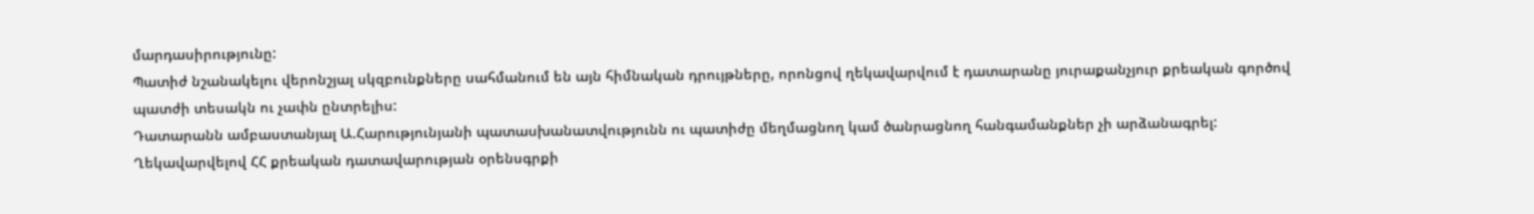մարդասիրությունը:
Պատիժ նշանակելու վերոնշյալ սկզբունքները սահմանում են այն հիմնական դրույթները, որոնցով ղեկավարվում է դատարանը յուրաքանչյուր քրեական գործով պատժի տեսակն ու չափն ընտրելիս:
Դատարանն ամբաստանյալ Ա.Հարությունյանի պատասխանատվությունն ու պատիժը մեղմացնող կամ ծանրացնող հանգամանքներ չի արձանագրել:
Ղեկավարվելով ՀՀ քրեական դատավարության օրենսգրքի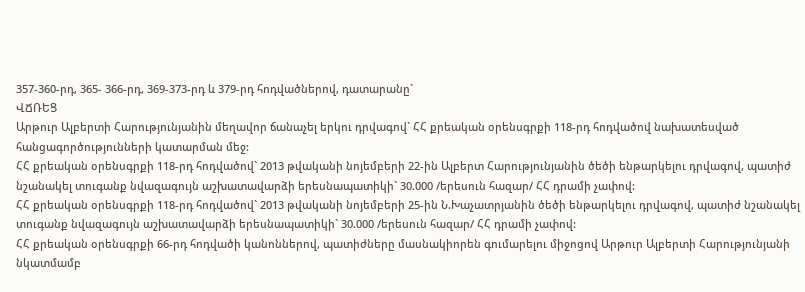357-360-րդ, 365- 366-րդ, 369-373-րդ և 379-րդ հոդվածներով, դատարանը`
ՎՃՌԵՑ
Արթուր Ալբերտի Հարությունյանին մեղավոր ճանաչել երկու դրվագով` ՀՀ քրեական օրենսգրքի 118-րդ հոդվածով նախատեսված հանցագործությունների կատարման մեջ:
ՀՀ քրեական օրենսգրքի 118-րդ հոդվածով` 2013 թվականի նոյեմբերի 22-ին Ալբերտ Հարությունյանին ծեծի ենթարկելու դրվագով, պատիժ նշանակել տուգանք նվազագույն աշխատավարձի երեսնապատիկի` 30.000 /երեսուն հազար/ ՀՀ դրամի չափով:
ՀՀ քրեական օրենսգրքի 118-րդ հոդվածով` 2013 թվականի նոյեմբերի 25-ին Ն.Խաչատրյանին ծեծի ենթարկելու դրվագով, պատիժ նշանակել տուգանք նվազագույն աշխատավարձի երեսնապատիկի` 30.000 /երեսուն հազար/ ՀՀ դրամի չափով:
ՀՀ քրեական օրենսգրքի 66-րդ հոդվածի կանոններով, պատիժները մասնակիորեն գումարելու միջոցով Արթուր Ալբերտի Հարությունյանի նկատմամբ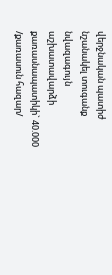վերջնական պատիժ նշանակել տուգանք նվազագույն աշխատավարձի քառասնապատիկի` 40.000 /քառասուն հազար/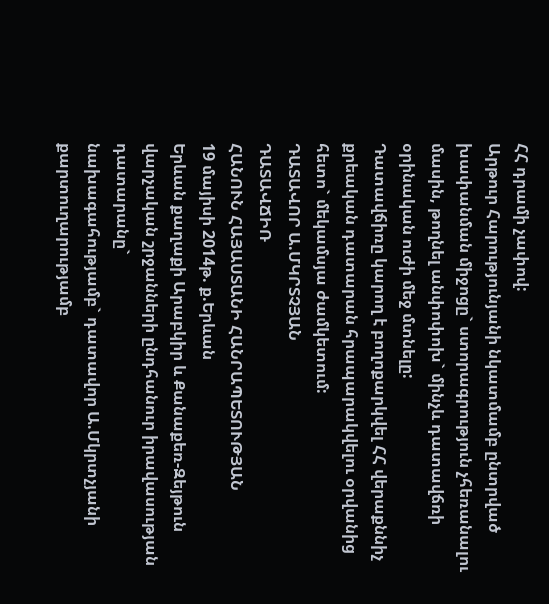ՀՀ դրամի չափով:
Արթուր Հարությունյանի նկատմամբ ընտրված խափանման միջոցը` ստորագրություն չհեռանալու մասին, թողնել անփոփոխ` մինչև դատավճռի օրինական ուժի մեջ մտնելը:
Դատավճիռը կարող է բողոքարկվել ՀՀ վերաքննիչ քրեական դատարան հրապարակվելու օրվանից հետո` մեկամսյա ժամկետում:
ԴԱՏԱՎՈՐ Ա.ՄԿՐՏՉՅԱՆ
ԴԱՏԱՎՃԻՌ
ՀԱՆՈՒՆ ՀԱՅԱՍՏԱՆԻ ՀԱՆՐԱՊԵՏՈՒԹՅԱՆ
19 մայիսի 2014թ. ք.Երևան
Երևան քաղաքի Արաբկիր և Քանաքեռ-Զեյթուն վարչական շրջանների ընդհանուր իրավասության դատարանը`
նախագահությամբ` դատավոր Ա.Մկրտչյանի
քարտուղարությամբ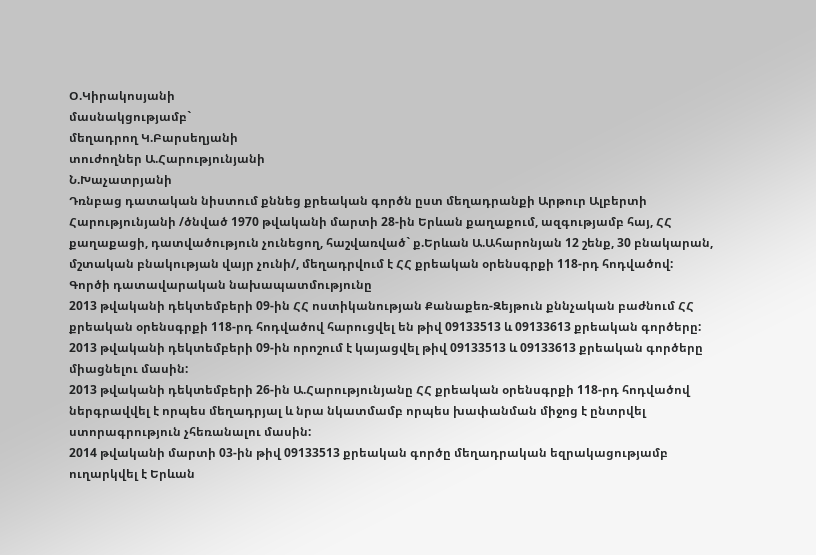Օ.Կիրակոսյանի
մասնակցությամբ`
մեղադրող Կ.Բարսեղյանի
տուժողներ Ա.Հարությունյանի
Ն.Խաչատրյանի
Դռնբաց դատական նիստում քննեց քրեական գործն ըստ մեղադրանքի Արթուր Ալբերտի Հարությունյանի /ծնված 1970 թվականի մարտի 28-ին Երևան քաղաքում, ազգությամբ հայ, ՀՀ քաղաքացի, դատվածություն չունեցող, հաշվառված` ք.Երևան Ա.Ահարոնյան 12 շենք, 30 բնակարան, մշտական բնակության վայր չունի/, մեղադրվում է ՀՀ քրեական օրենսգրքի 118-րդ հոդվածով:
Գործի դատավարական նախապատմությունը
2013 թվականի դեկտեմբերի 09-ին ՀՀ ոստիկանության Քանաքեռ-Զեյթուն քննչական բաժնում ՀՀ քրեական օրենսգրքի 118-րդ հոդվածով հարուցվել են թիվ 09133513 և 09133613 քրեական գործերը:
2013 թվականի դեկտեմբերի 09-ին որոշում է կայացվել թիվ 09133513 և 09133613 քրեական գործերը միացնելու մասին:
2013 թվականի դեկտեմբերի 26-ին Ա.Հարությունյանը ՀՀ քրեական օրենսգրքի 118-րդ հոդվածով ներգրավվել է որպես մեղադրյալ և նրա նկատմամբ որպես խափանման միջոց է ընտրվել ստորագրություն չհեռանալու մասին:
2014 թվականի մարտի 03-ին թիվ 09133513 քրեական գործը մեղադրական եզրակացությամբ ուղարկվել է Երևան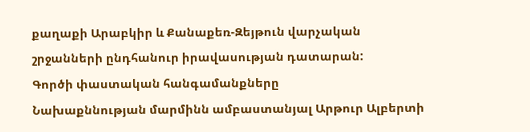քաղաքի Արաբկիր և Քանաքեռ-Զեյթուն վարչական շրջանների ընդհանուր իրավասության դատարան:
Գործի փաստական հանգամանքները
Նախաքննության մարմինն ամբաստանյալ Արթուր Ալբերտի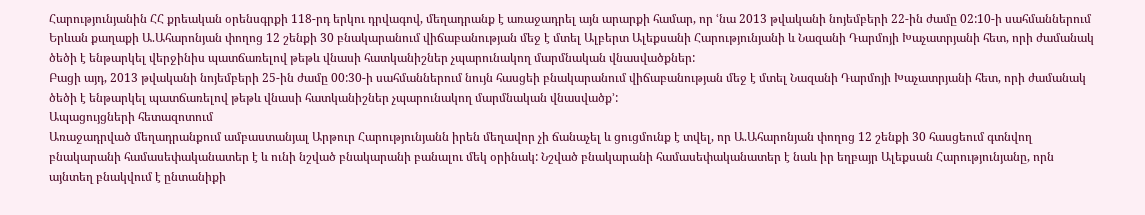Հարությունյանին ՀՀ քրեական օրենսգրքի 118-րդ երկու դրվագով, մեղադրանք է առաջադրել այն արարքի համար, որ ՙնա 2013 թվականի նոյեմբերի 22-ին ժամը 02:10-ի սահմաններում Երևան քաղաքի Ա.Ահարոնյան փողոց 12 շենքի 30 բնակարանում վիճաբանության մեջ է մտել Ալբերտ Ալեքսանի Հարությունյանի և Նազանի Դարմոյի Խաչատրյանի հետ, որի ժամանակ ծեծի է ենթարկել վերջինիս պատճառելով թեթև վնասի հատկանիշներ չպարունակող մարմնական վնասվածքներ:
Բացի այդ, 2013 թվականի նոյեմբերի 25-ին ժամը 00:30-ի սահմաններում նույն հասցեի բնակարանում վիճաբանության մեջ է մտել Նազանի Դարմոյի Խաչատրյանի հետ, որի ժամանակ ծեծի է ենթարկել պատճառելով թեթև վնասի հատկանիշներ չպարունակող մարմնական վնասվածք՚:
Ապացույցների հետազոտում
Առաջադրված մեղադրանքում ամբաստանյալ Արթուր Հարությունյանն իրեն մեղավոր չի ճանաչել և ցուցմունք է տվել, որ Ա.Ահարոնյան փողոց 12 շենքի 30 հասցեում գտնվող բնակարանի համասեփականատեր է և ունի նշված բնակարանի բանալու մեկ օրինակ: Նշված բնակարանի համասեփականատեր է նաև իր եղբայր Ալեքսան Հարությունյանը, որն այնտեղ բնակվում է ընտանիքի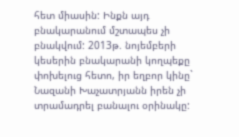հետ միասին: Ինքն այդ բնակարանում մշտապես չի բնակվում: 2013թ. նոյեմբերի կեսերին բնակարանի կողպեքը փոխելուց հետո, իր եղբոր կինը` Նազանի Խաչատրյանն իրեն չի տրամադրել բանալու օրինակը: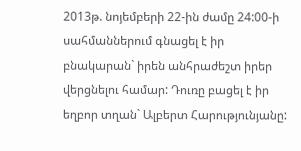2013թ. նոյեմբերի 22-ին ժամը 24:00-ի սահմաններում գնացել է իր բնակարան` իրեն անհրաժեշտ իրեր վերցնելու համար: Դուռը բացել է իր եղբոր տղան` Ալբերտ Հարությունյանը: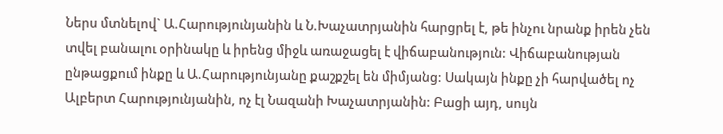Ներս մտնելով` Ա.Հարությունյանին և Ն.Խաչատրյանին հարցրել է, թե ինչու նրանք իրեն չեն տվել բանալու օրինակը և իրենց միջև առաջացել է վիճաբանություն: Վիճաբանության ընթացքում ինքը և Ա.Հարությունյանը քաշքշել են միմյանց: Սակայն ինքը չի հարվածել ոչ Ալբերտ Հարությունյանին, ոչ էլ Նազանի Խաչատրյանին: Բացի այդ, սույն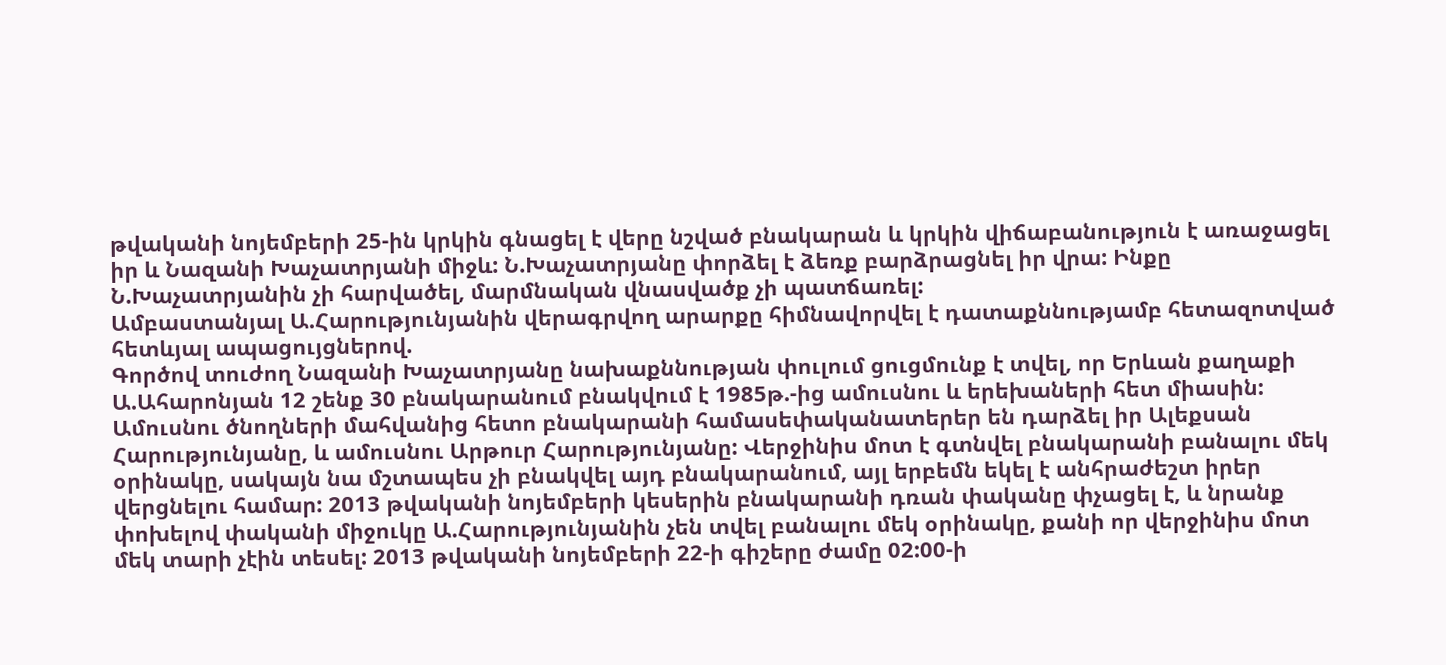թվականի նոյեմբերի 25-ին կրկին գնացել է վերը նշված բնակարան և կրկին վիճաբանություն է առաջացել իր և Նազանի Խաչատրյանի միջև: Ն.Խաչատրյանը փորձել է ձեռք բարձրացնել իր վրա: Ինքը Ն.Խաչատրյանին չի հարվածել, մարմնական վնասվածք չի պատճառել:
Ամբաստանյալ Ա.Հարությունյանին վերագրվող արարքը հիմնավորվել է դատաքննությամբ հետազոտված հետևյալ ապացույցներով.
Գործով տուժող Նազանի Խաչատրյանը նախաքննության փուլում ցուցմունք է տվել, որ Երևան քաղաքի Ա.Ահարոնյան 12 շենք 30 բնակարանում բնակվում է 1985թ.-ից ամուսնու և երեխաների հետ միասին: Ամուսնու ծնողների մահվանից հետո բնակարանի համասեփականատերեր են դարձել իր Ալեքսան Հարությունյանը, և ամուսնու Արթուր Հարությունյանը: Վերջինիս մոտ է գտնվել բնակարանի բանալու մեկ օրինակը, սակայն նա մշտապես չի բնակվել այդ բնակարանում, այլ երբեմն եկել է անհրաժեշտ իրեր վերցնելու համար: 2013 թվականի նոյեմբերի կեսերին բնակարանի դռան փականը փչացել է, և նրանք փոխելով փականի միջուկը Ա.Հարությունյանին չեն տվել բանալու մեկ օրինակը, քանի որ վերջինիս մոտ մեկ տարի չէին տեսել: 2013 թվականի նոյեմբերի 22-ի գիշերը ժամը 02:00-ի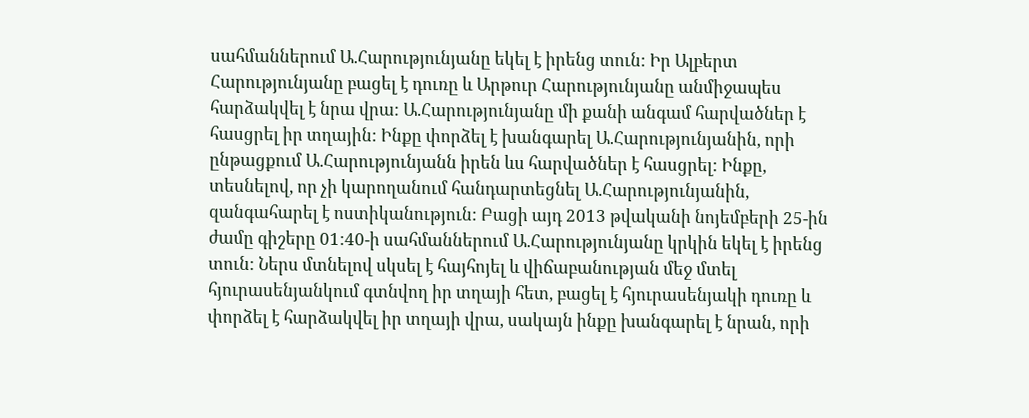սահմաններում Ա.Հարությունյանը եկել է իրենց տուն: Իր Ալբերտ Հարությունյանը բացել է դուռը և Արթուր Հարությունյանը անմիջապես հարձակվել է նրա վրա: Ա.Հարությունյանը մի քանի անգամ հարվածներ է հասցրել իր տղային: Ինքը փորձել է խանգարել Ա.Հարությունյանին, որի ընթացքում Ա.Հարությունյանն իրեն ևս հարվածներ է հասցրել: Ինքը, տեսնելով, որ չի կարողանում հանդարտեցնել Ա.Հարությունյանին, զանգահարել է ոստիկանություն: Բացի այդ 2013 թվականի նոյեմբերի 25-ին ժամը գիշերը 01:40-ի սահմաններում Ա.Հարությունյանը կրկին եկել է իրենց տուն: Ներս մտնելով սկսել է հայհոյել և վիճաբանության մեջ մտել հյուրասենյանկում գտնվող իր տղայի հետ, բացել է հյուրասենյակի դուռը և փորձել է հարձակվել իր տղայի վրա, սակայն ինքը խանգարել է նրան, որի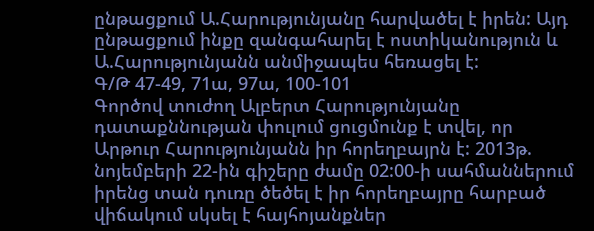ընթացքում Ա.Հարությունյանը հարվածել է իրեն: Այդ ընթացքում ինքը զանգահարել է ոստիկանություն և Ա.Հարությունյանն անմիջապես հեռացել է:
Գ/Թ 47-49, 71ա, 97ա, 100-101
Գործով տուժող Ալբերտ Հարությունյանը դատաքննության փուլում ցուցմունք է տվել, որ Արթուր Հարությունյանն իր հորեղբայրն է: 2013թ. նոյեմբերի 22-ին գիշերը ժամը 02:00-ի սահմաններում իրենց տան դուռը ծեծել է իր հորեղբայրը հարբած վիճակում սկսել է հայհոյանքներ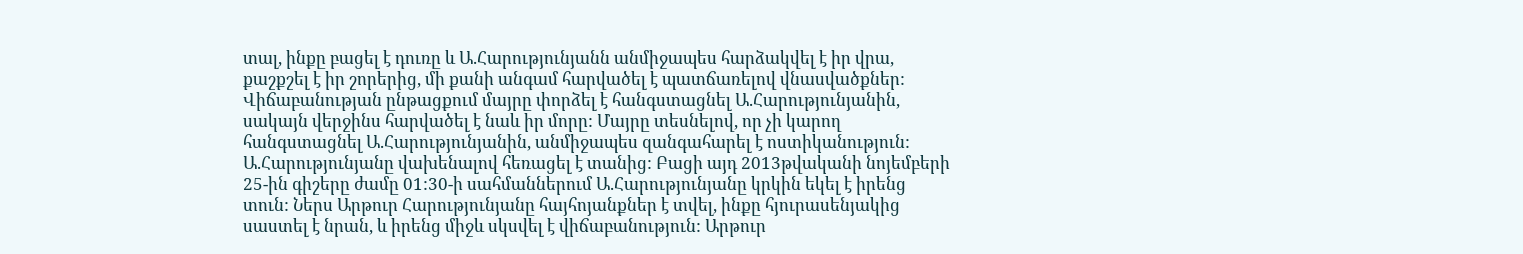տալ, ինքը բացել է դուռը և Ա.Հարությունյանն անմիջապես հարձակվել է իր վրա, քաշքշել է իր շորերից, մի քանի անգամ հարվածել է պատճառելով վնասվածքներ: Վիճաբանության ընթացքում մայրը փորձել է հանգստացնել Ա.Հարությունյանին, սակայն վերջինս հարվածել է նաև իր մորը: Մայրը տեսնելով, որ չի կարող հանգստացնել Ա.Հարությունյանին, անմիջապես զանգահարել է ոստիկանություն: Ա.Հարությունյանը վախենալով հեռացել է տանից: Բացի այդ 2013թվականի նոյեմբերի 25-ին գիշերը ժամը 01:30-ի սահմաններում Ա.Հարությունյանը կրկին եկել է իրենց տուն: Ներս Արթուր Հարությունյանը հայհոյանքներ է տվել, ինքը հյուրասենյակից սաստել է նրան, և իրենց միջև սկսվել է վիճաբանություն: Արթուր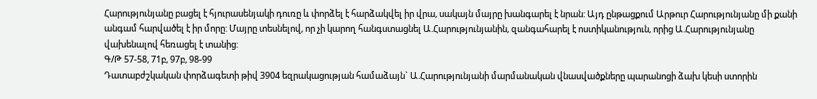Հարությունյանը բացել է հյուրասենյակի դուռը և փորձել է հարձակվել իր վրա, սակայն մայրը խանգարել է նրան: Այդ ընթացքում Արթուր Հարությունյանը մի քանի անգամ հարվածել է իր մորը: Մայրը տեսնելով, որ չի կարող հանգստացնել Ա.Հարությունյանին, զանգահարել է ոստիկանություն, որից Ա.Հարությունյանը վախենալով հեռացել է տանից:
Գ/Թ 57-58, 71բ, 97բ, 98-99
Դատաբժշկական փորձագետի թիվ 3904 եզրակացության համաձայն` Ա.Հարությունյանի մարմանական վնասվածքները պարանոցի ձախ կեսի ստորին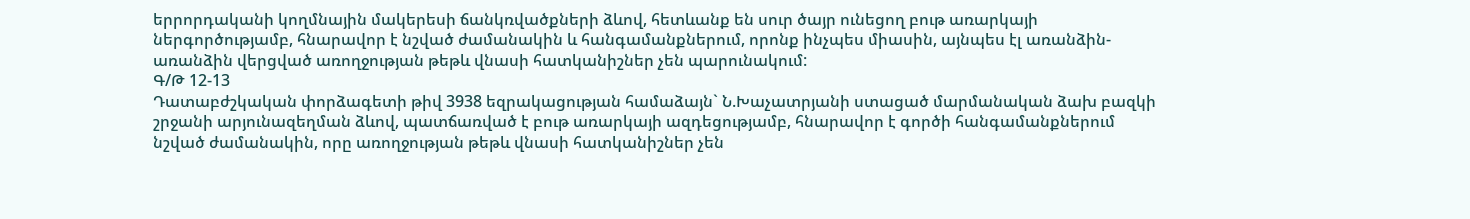երրորդականի կողմնային մակերեսի ճանկռվածքների ձևով, հետևանք են սուր ծայր ունեցող բութ առարկայի ներգործությամբ, հնարավոր է նշված ժամանակին և հանգամանքներում, որոնք ինչպես միասին, այնպես էլ առանձին-առանձին վերցված առողջության թեթև վնասի հատկանիշներ չեն պարունակում:
Գ/Թ 12-13
Դատաբժշկական փորձագետի թիվ 3938 եզրակացության համաձայն` Ն.Խաչատրյանի ստացած մարմանական ձախ բազկի շրջանի արյունազեղման ձևով, պատճառված է բութ առարկայի ազդեցությամբ, հնարավոր է գործի հանգամանքներում նշված ժամանակին, որը առողջության թեթև վնասի հատկանիշներ չեն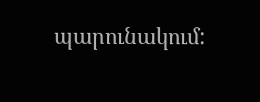պարունակում: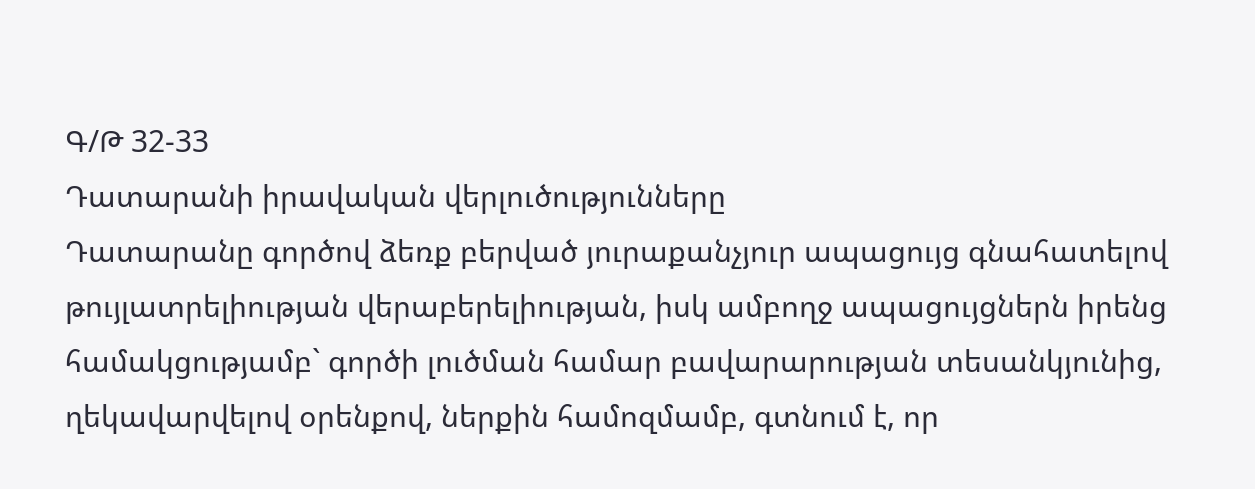Գ/Թ 32-33
Դատարանի իրավական վերլուծությունները
Դատարանը գործով ձեռք բերված յուրաքանչյուր ապացույց գնահատելով թույլատրելիության վերաբերելիության, իսկ ամբողջ ապացույցներն իրենց համակցությամբ` գործի լուծման համար բավարարության տեսանկյունից, ղեկավարվելով օրենքով, ներքին համոզմամբ, գտնում է, որ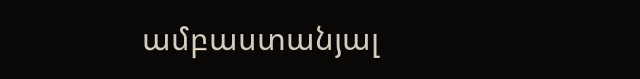ամբաստանյալ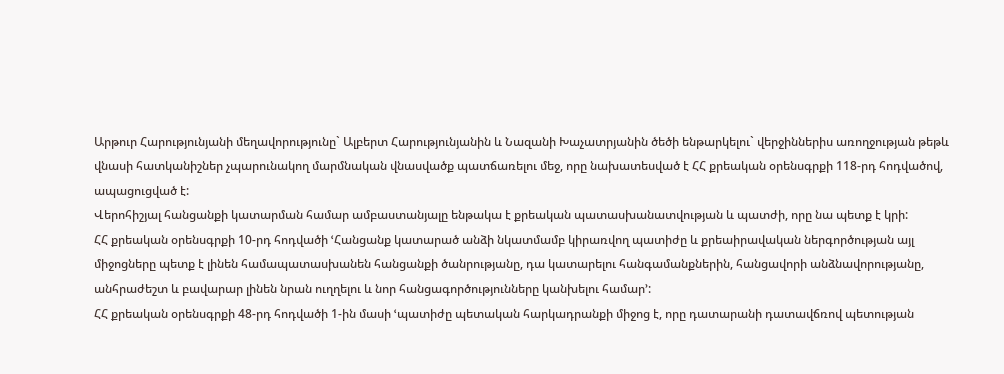Արթուր Հարությունյանի մեղավորությունը` Ալբերտ Հարությունյանին և Նազանի Խաչատրյանին ծեծի ենթարկելու` վերջիններիս առողջության թեթև վնասի հատկանիշներ չպարունակող մարմնական վնասվածք պատճառելու մեջ, որը նախատեսված է ՀՀ քրեական օրենսգրքի 118-րդ հոդվածով, ապացուցված է:
Վերոհիշյալ հանցանքի կատարման համար ամբաստանյալը ենթակա է քրեական պատասխանատվության և պատժի, որը նա պետք է կրի:
ՀՀ քրեական օրենսգրքի 10-րդ հոդվածի ՙՀանցանք կատարած անձի նկատմամբ կիրառվող պատիժը և քրեաիրավական ներգործության այլ միջոցները պետք է լինեն համապատասխանեն հանցանքի ծանրությանը, դա կատարելու հանգամանքներին, հանցավորի անձնավորությանը, անհրաժեշտ և բավարար լինեն նրան ուղղելու և նոր հանցագործությունները կանխելու համար՚:
ՀՀ քրեական օրենսգրքի 48-րդ հոդվածի 1-ին մասի ՙպատիժը պետական հարկադրանքի միջոց է, որը դատարանի դատավճռով պետության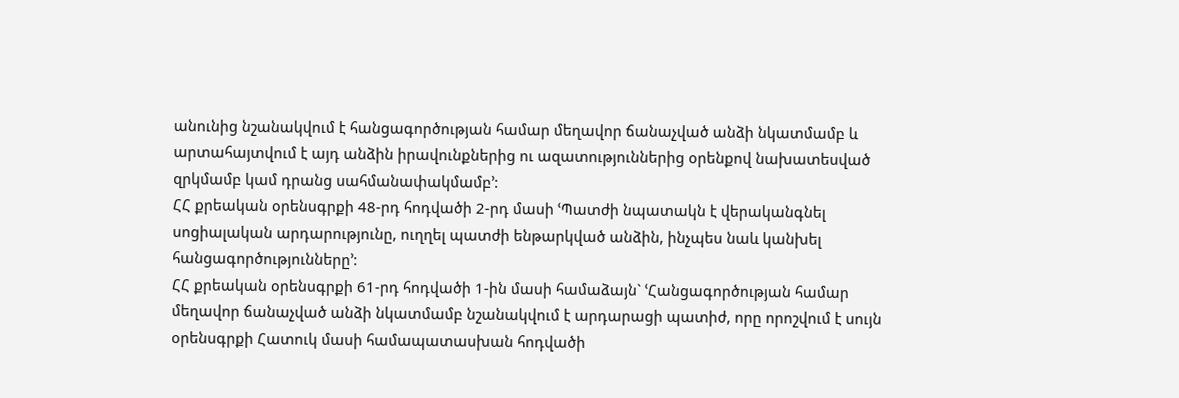անունից նշանակվում է հանցագործության համար մեղավոր ճանաչված անձի նկատմամբ և արտահայտվում է այդ անձին իրավունքներից ու ազատություններից օրենքով նախատեսված զրկմամբ կամ դրանց սահմանափակմամբ՚:
ՀՀ քրեական օրենսգրքի 48-րդ հոդվածի 2-րդ մասի ՙՊատժի նպատակն է վերականգնել սոցիալական արդարությունը, ուղղել պատժի ենթարկված անձին, ինչպես նաև կանխել հանցագործությունները՚:
ՀՀ քրեական օրենսգրքի 61-րդ հոդվածի 1-ին մասի համաձայն` ՙՀանցագործության համար մեղավոր ճանաչված անձի նկատմամբ նշանակվում է արդարացի պատիժ, որը որոշվում է սույն օրենսգրքի Հատուկ մասի համապատասխան հոդվածի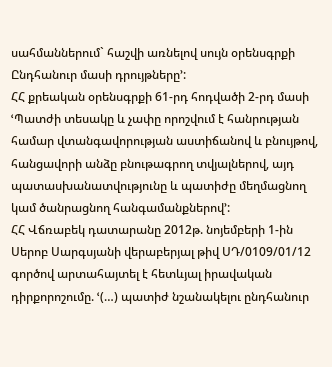սահմաններում` հաշվի առնելով սույն օրենսգրքի Ընդհանուր մասի դրույթները՚:
ՀՀ քրեական օրենսգրքի 61-րդ հոդվածի 2-րդ մասի ՙՊատժի տեսակը և չափը որոշվում է հանրության համար վտանգավորության աստիճանով և բնույթով, հանցավորի անձը բնութագրող տվյալներով, այդ պատասխանատվությունը և պատիժը մեղմացնող կամ ծանրացնող հանգամանքներով՚:
ՀՀ Վճռաբեկ դատարանը 2012թ. նոյեմբերի 1-ին Սերոբ Սարգսյանի վերաբերյալ թիվ ՍԴ/0109/01/12 գործով արտահայտել է հետևյալ իրավական դիրքորոշումը. ՙ(…) պատիժ նշանակելու ընդհանուր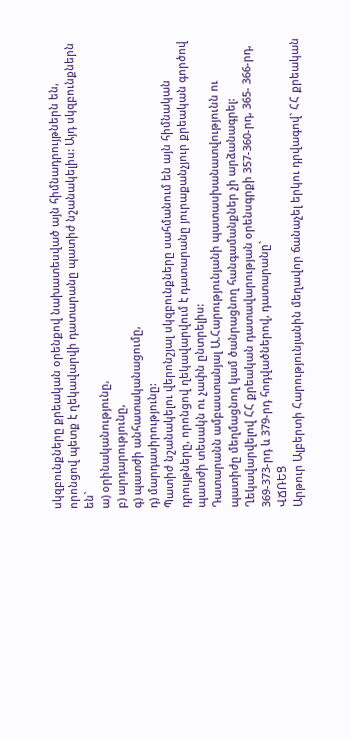սկզբունքները քրեական օրենքով նախատեսված այն հիմնադրույթներն են, որոնցով պետք է ղեկավարվի դատարանը պատիժ նշանակելիս: Այդ սկզբունքներն են`
ա) օրինականությունը,
բ) արդարությունը,
գ) պատժի անհատականացումը,
դ) մարդասիրությունը:
Պատիժ նշանակելու վերոնշյալ սկզբունքները սահմանում են այն հիմնական դրույթները, որոնցով ղեկավարվում է դատարանը յուրաքանչյուր քրեական գործով պատժի տեսակն ու չափն ընտրելիս:
Դատարանն ամբաստանյալ Ա.Հարությունյանի պատասխանատվությունն ու պատիժը մեղմացնող կամ ծանրացնող հանգամանքներ չի արձանագրել:
Ղեկավարվելով ՀՀ քրեական դատավարության օրենսգրքի 357-360-րդ, 365- 366-րդ, 369-373-րդ և 379-րդ հոդվածներով, դատարանը`
ՎՃՌԵՑ
Արթուր Ալբերտի Հարությունյանին մեղավոր ճանաչել երկու դրվագով` ՀՀ քրեական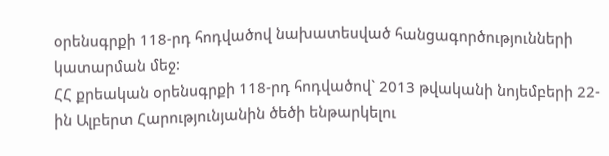օրենսգրքի 118-րդ հոդվածով նախատեսված հանցագործությունների կատարման մեջ:
ՀՀ քրեական օրենսգրքի 118-րդ հոդվածով` 2013 թվականի նոյեմբերի 22-ին Ալբերտ Հարությունյանին ծեծի ենթարկելու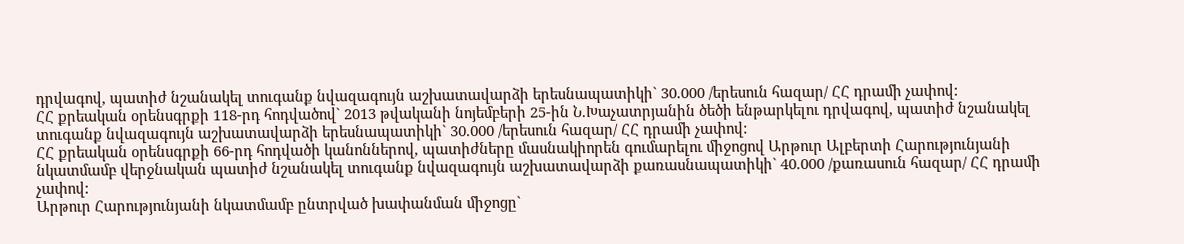դրվագով, պատիժ նշանակել տուգանք նվազագույն աշխատավարձի երեսնապատիկի` 30.000 /երեսուն հազար/ ՀՀ դրամի չափով:
ՀՀ քրեական օրենսգրքի 118-րդ հոդվածով` 2013 թվականի նոյեմբերի 25-ին Ն.Խաչատրյանին ծեծի ենթարկելու դրվագով, պատիժ նշանակել տուգանք նվազագույն աշխատավարձի երեսնապատիկի` 30.000 /երեսուն հազար/ ՀՀ դրամի չափով:
ՀՀ քրեական օրենսգրքի 66-րդ հոդվածի կանոններով, պատիժները մասնակիորեն գումարելու միջոցով Արթուր Ալբերտի Հարությունյանի նկատմամբ վերջնական պատիժ նշանակել տուգանք նվազագույն աշխատավարձի քառասնապատիկի` 40.000 /քառասուն հազար/ ՀՀ դրամի չափով:
Արթուր Հարությունյանի նկատմամբ ընտրված խափանման միջոցը`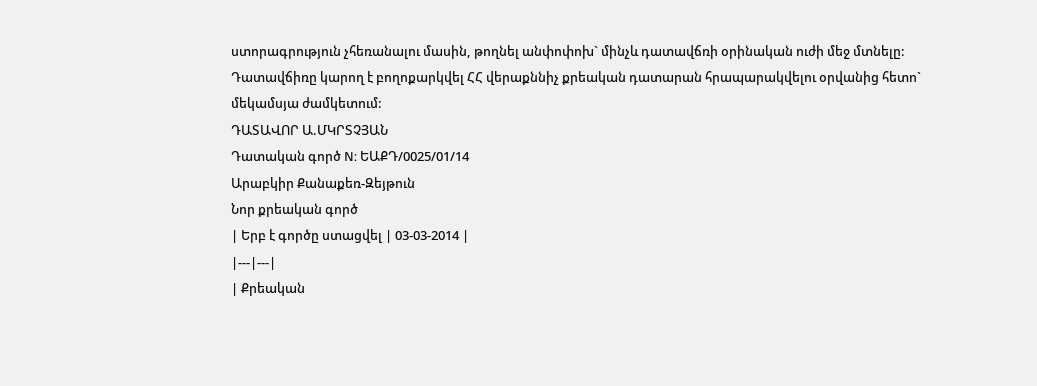ստորագրություն չհեռանալու մասին, թողնել անփոփոխ` մինչև դատավճռի օրինական ուժի մեջ մտնելը:
Դատավճիռը կարող է բողոքարկվել ՀՀ վերաքննիչ քրեական դատարան հրապարակվելու օրվանից հետո` մեկամսյա ժամկետում:
ԴԱՏԱՎՈՐ Ա.ՄԿՐՏՉՅԱՆ
Դատական գործ N: ԵԱՔԴ/0025/01/14
Արաբկիր Քանաքեռ-Զեյթուն
Նոր քրեական գործ
| Երբ է գործը ստացվել | 03-03-2014 |
|---|---|
| Քրեական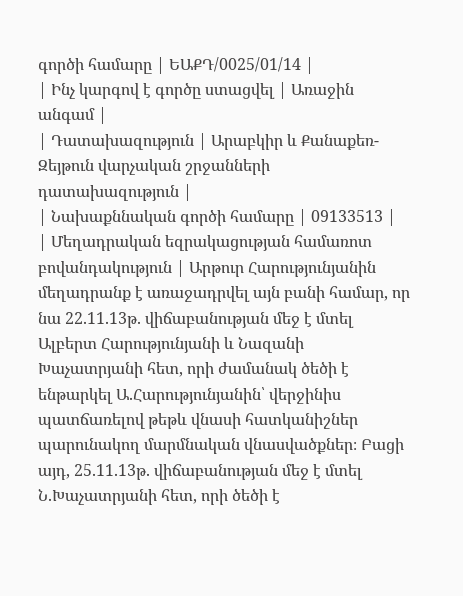գործի համարը | ԵԱՔԴ/0025/01/14 |
| Ինչ կարգով է գործը ստացվել | Առաջին անգամ |
| Դատախազություն | Արաբկիր և Քանաքեռ-Զեյթուն վարչական շրջանների դատախազություն |
| Նախաքննական գործի համարը | 09133513 |
| Մեղադրական եզրակացության համառոտ բովանդակություն | Արթուր Հարությունյանին մեղադրանք է առաջադրվել այն բանի համար, որ նա 22.11.13թ. վիճաբանության մեջ է մտել Ալբերտ Հարությունյանի և Նազանի Խաչատրյանի հետ, որի ժամանակ ծեծի է ենթարկել Ա.Հարությունյանին՝ վերջինիս պատճառելով թեթև վնասի հատկանիշներ պարունակող մարմնական վնասվածքներ։ Բացի այդ, 25.11.13թ. վիճաբանության մեջ է մտել Ն.Խաչատրյանի հետ, որի ծեծի է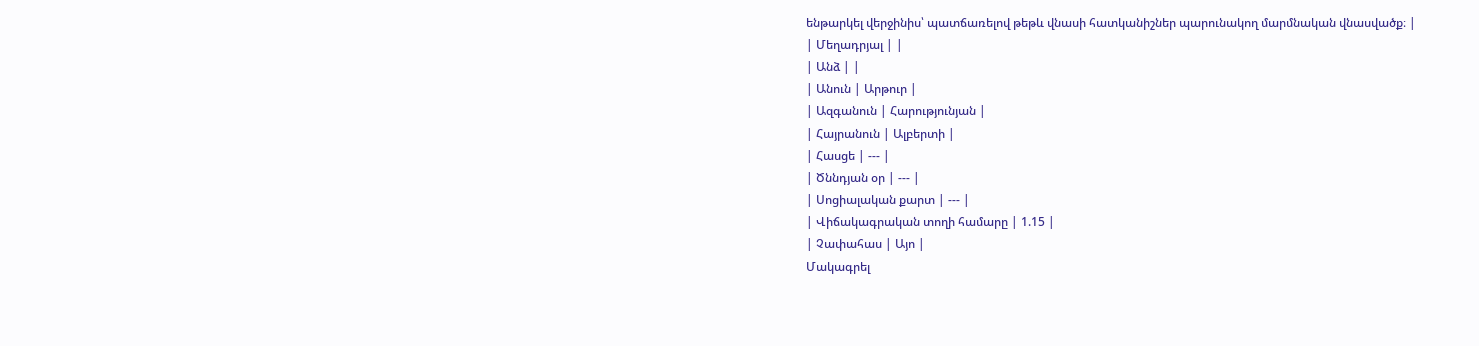ենթարկել վերջինիս՝ պատճառելով թեթև վնասի հատկանիշներ պարունակող մարմնական վնասվածք։ |
| Մեղադրյալ | |
| Անձ | |
| Անուն | Արթուր |
| Ազգանուն | Հարությունյան |
| Հայրանուն | Ալբերտի |
| Հասցե | --- |
| Ծննդյան օր | --- |
| Սոցիալական քարտ | --- |
| Վիճակագրական տողի համարը | 1.15 |
| Չափահաս | Այո |
Մակագրել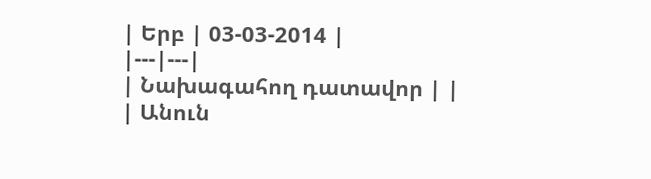| Երբ | 03-03-2014 |
|---|---|
| Նախագահող դատավոր | |
| Անուն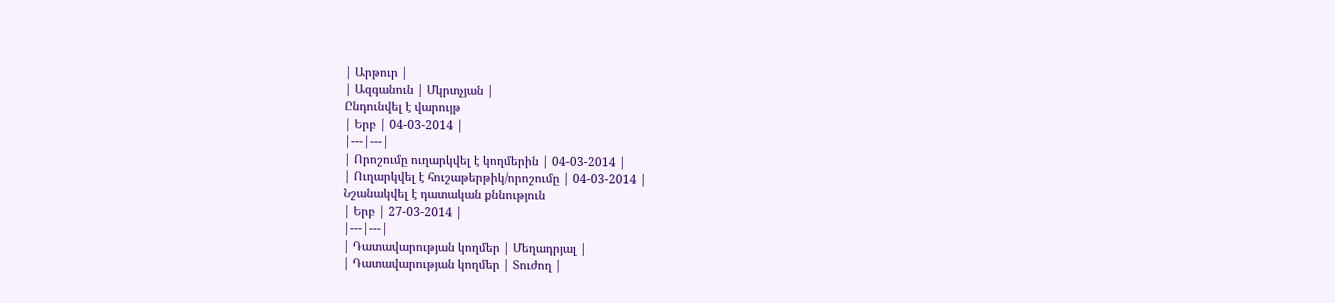| Արթուր |
| Ազգանուն | Մկրտչյան |
Ընդունվել է վարույթ
| Երբ | 04-03-2014 |
|---|---|
| Որոշումը ուղարկվել է կողմերին | 04-03-2014 |
| Ուղարկվել է հուշաթերթիկ/որոշումը | 04-03-2014 |
Նշանակվել է դատական քննություն
| Երբ | 27-03-2014 |
|---|---|
| Դատավարության կողմեր | Մեղադրյալ |
| Դատավարության կողմեր | Տուժող |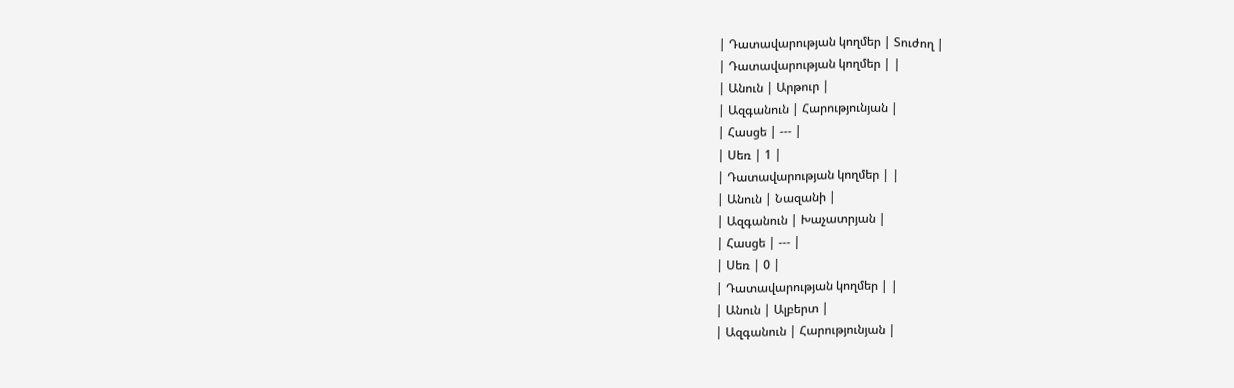| Դատավարության կողմեր | Տուժող |
| Դատավարության կողմեր | |
| Անուն | Արթուր |
| Ազգանուն | Հարությունյան |
| Հասցե | --- |
| Սեռ | 1 |
| Դատավարության կողմեր | |
| Անուն | Նազանի |
| Ազգանուն | Խաչատրյան |
| Հասցե | --- |
| Սեռ | 0 |
| Դատավարության կողմեր | |
| Անուն | Ալբերտ |
| Ազգանուն | Հարությունյան |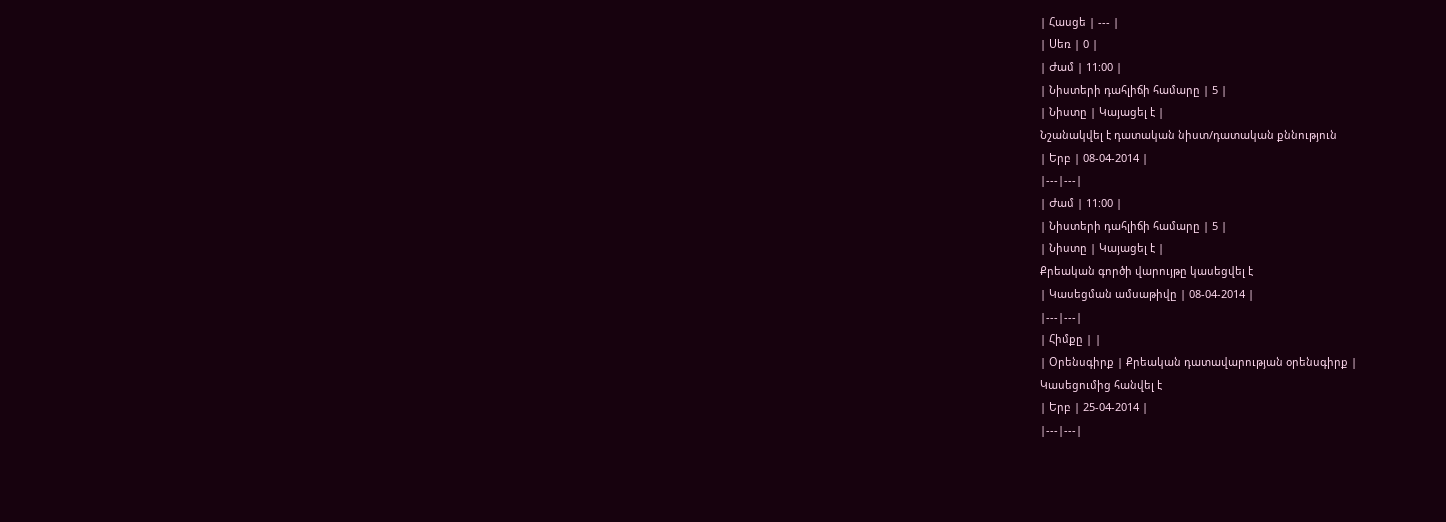| Հասցե | --- |
| Սեռ | 0 |
| Ժամ | 11:00 |
| Նիստերի դահլիճի համարը | 5 |
| Նիստը | Կայացել է |
Նշանակվել է դատական նիստ/դատական քննություն
| Երբ | 08-04-2014 |
|---|---|
| Ժամ | 11:00 |
| Նիստերի դահլիճի համարը | 5 |
| Նիստը | Կայացել է |
Քրեական գործի վարույթը կասեցվել է
| Կասեցման ամսաթիվը | 08-04-2014 |
|---|---|
| Հիմքը | |
| Օրենսգիրք | Քրեական դատավարության օրենսգիրք |
Կասեցումից հանվել է
| Երբ | 25-04-2014 |
|---|---|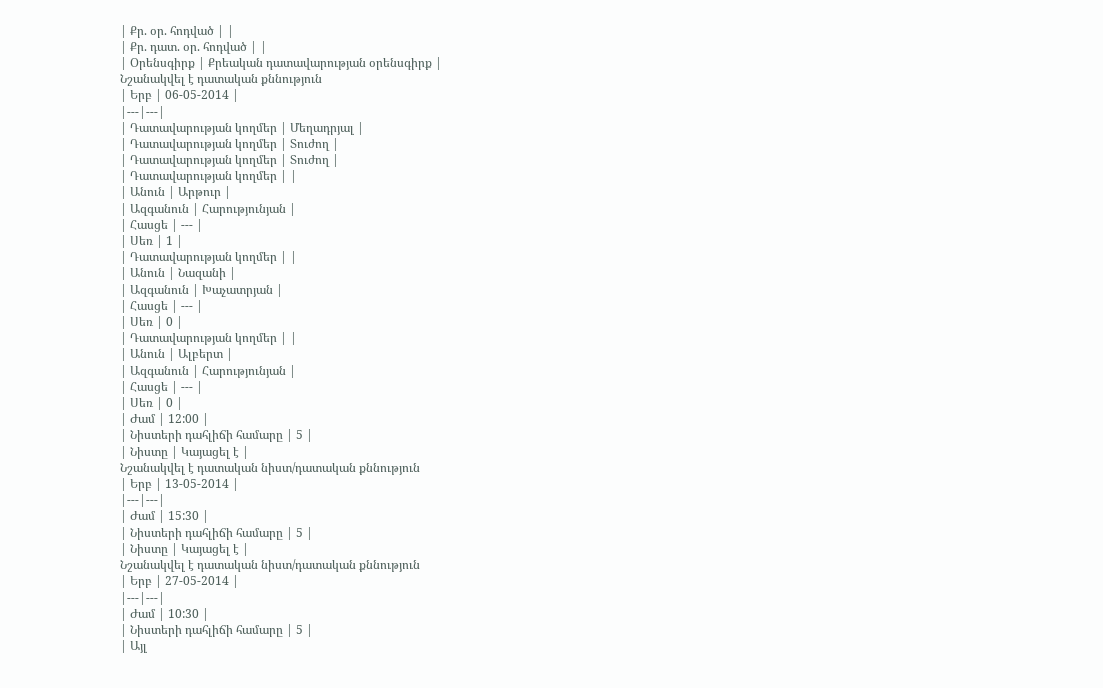| Քր. օր. հոդված | |
| Քր. դատ. օր. հոդված | |
| Օրենսգիրք | Քրեական դատավարության օրենսգիրք |
Նշանակվել է դատական քննություն
| Երբ | 06-05-2014 |
|---|---|
| Դատավարության կողմեր | Մեղադրյալ |
| Դատավարության կողմեր | Տուժող |
| Դատավարության կողմեր | Տուժող |
| Դատավարության կողմեր | |
| Անուն | Արթուր |
| Ազգանուն | Հարությունյան |
| Հասցե | --- |
| Սեռ | 1 |
| Դատավարության կողմեր | |
| Անուն | Նազանի |
| Ազգանուն | Խաչատրյան |
| Հասցե | --- |
| Սեռ | 0 |
| Դատավարության կողմեր | |
| Անուն | Ալբերտ |
| Ազգանուն | Հարությունյան |
| Հասցե | --- |
| Սեռ | 0 |
| Ժամ | 12:00 |
| Նիստերի դահլիճի համարը | 5 |
| Նիստը | Կայացել է |
Նշանակվել է դատական նիստ/դատական քննություն
| Երբ | 13-05-2014 |
|---|---|
| Ժամ | 15:30 |
| Նիստերի դահլիճի համարը | 5 |
| Նիստը | Կայացել է |
Նշանակվել է դատական նիստ/դատական քննություն
| Երբ | 27-05-2014 |
|---|---|
| Ժամ | 10:30 |
| Նիստերի դահլիճի համարը | 5 |
| Այլ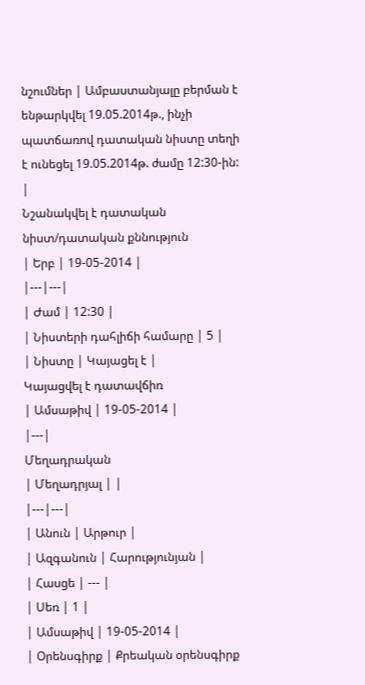նշումներ | Ամբաստանյալը բերման է ենթարկվել 19.05.2014թ., ինչի պատճառով դատական նիստը տեղի է ունեցել 19.05.2014թ. ժամը 12:30-ին: |
Նշանակվել է դատական նիստ/դատական քննություն
| Երբ | 19-05-2014 |
|---|---|
| Ժամ | 12:30 |
| Նիստերի դահլիճի համարը | 5 |
| Նիստը | Կայացել է |
Կայացվել է դատավճիռ
| Ամսաթիվ | 19-05-2014 |
|---|
Մեղադրական
| Մեղադրյալ | |
|---|---|
| Անուն | Արթուր |
| Ազգանուն | Հարությունյան |
| Հասցե | --- |
| Սեռ | 1 |
| Ամսաթիվ | 19-05-2014 |
| Օրենսգիրք | Քրեական օրենսգիրք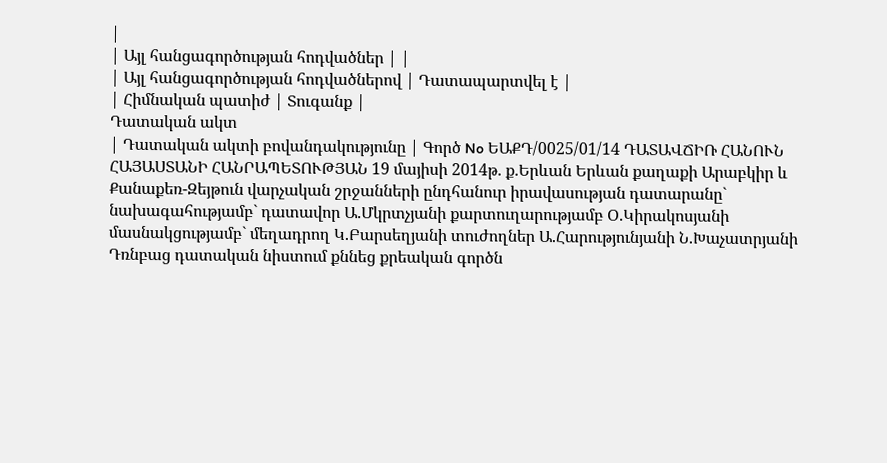|
| Այլ հանցագործության հոդվածներ | |
| Այլ հանցագործության հոդվածներով | Դատապարտվել է |
| Հիմնական պատիժ | Տուգանք |
Դատական ակտ
| Դատական ակտի բովանդակությունը | Գործ No ԵԱՔԴ/0025/01/14 ԴԱՏԱՎՃԻՌ ՀԱՆՈՒՆ ՀԱՅԱՍՏԱՆԻ ՀԱՆՐԱՊԵՏՈՒԹՅԱՆ 19 մայիսի 2014թ. ք.Երևան Երևան քաղաքի Արաբկիր և Քանաքեռ-Զեյթուն վարչական շրջանների ընդհանուր իրավասության դատարանը` նախագահությամբ` դատավոր Ա.Մկրտչյանի քարտուղարությամբ Օ.Կիրակոսյանի մասնակցությամբ` մեղադրող Կ.Բարսեղյանի տուժողներ Ա.Հարությունյանի Ն.Խաչատրյանի Դռնբաց դատական նիստում քննեց քրեական գործն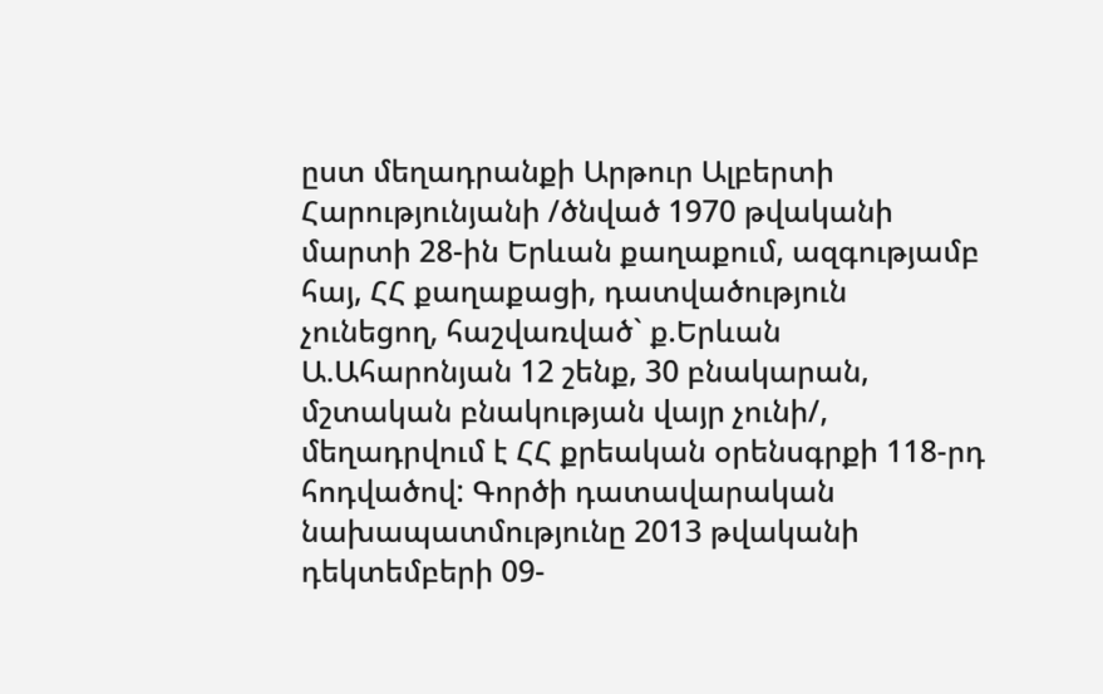ըստ մեղադրանքի Արթուր Ալբերտի Հարությունյանի /ծնված 1970 թվականի մարտի 28-ին Երևան քաղաքում, ազգությամբ հայ, ՀՀ քաղաքացի, դատվածություն չունեցող, հաշվառված` ք.Երևան Ա.Ահարոնյան 12 շենք, 30 բնակարան, մշտական բնակության վայր չունի/, մեղադրվում է ՀՀ քրեական օրենսգրքի 118-րդ հոդվածով: Գործի դատավարական նախապատմությունը 2013 թվականի դեկտեմբերի 09-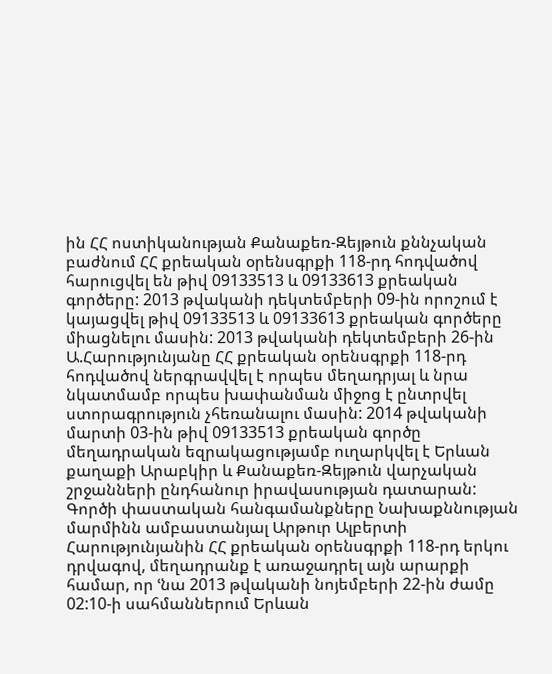ին ՀՀ ոստիկանության Քանաքեռ-Զեյթուն քննչական բաժնում ՀՀ քրեական օրենսգրքի 118-րդ հոդվածով հարուցվել են թիվ 09133513 և 09133613 քրեական գործերը: 2013 թվականի դեկտեմբերի 09-ին որոշում է կայացվել թիվ 09133513 և 09133613 քրեական գործերը միացնելու մասին: 2013 թվականի դեկտեմբերի 26-ին Ա.Հարությունյանը ՀՀ քրեական օրենսգրքի 118-րդ հոդվածով ներգրավվել է որպես մեղադրյալ և նրա նկատմամբ որպես խափանման միջոց է ընտրվել ստորագրություն չհեռանալու մասին: 2014 թվականի մարտի 03-ին թիվ 09133513 քրեական գործը մեղադրական եզրակացությամբ ուղարկվել է Երևան քաղաքի Արաբկիր և Քանաքեռ-Զեյթուն վարչական շրջանների ընդհանուր իրավասության դատարան: Գործի փաստական հանգամանքները Նախաքննության մարմինն ամբաստանյալ Արթուր Ալբերտի Հարությունյանին ՀՀ քրեական օրենսգրքի 118-րդ երկու դրվագով, մեղադրանք է առաջադրել այն արարքի համար, որ ՙնա 2013 թվականի նոյեմբերի 22-ին ժամը 02:10-ի սահմաններում Երևան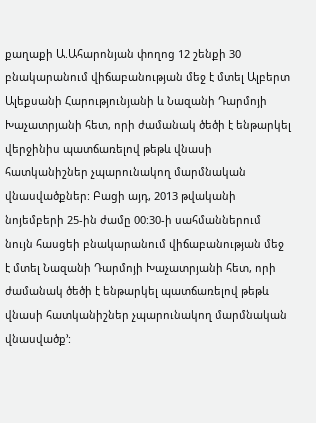քաղաքի Ա.Ահարոնյան փողոց 12 շենքի 30 բնակարանում վիճաբանության մեջ է մտել Ալբերտ Ալեքսանի Հարությունյանի և Նազանի Դարմոյի Խաչատրյանի հետ, որի ժամանակ ծեծի է ենթարկել վերջինիս պատճառելով թեթև վնասի հատկանիշներ չպարունակող մարմնական վնասվածքներ: Բացի այդ, 2013 թվականի նոյեմբերի 25-ին ժամը 00:30-ի սահմաններում նույն հասցեի բնակարանում վիճաբանության մեջ է մտել Նազանի Դարմոյի Խաչատրյանի հետ, որի ժամանակ ծեծի է ենթարկել պատճառելով թեթև վնասի հատկանիշներ չպարունակող մարմնական վնասվածք՚: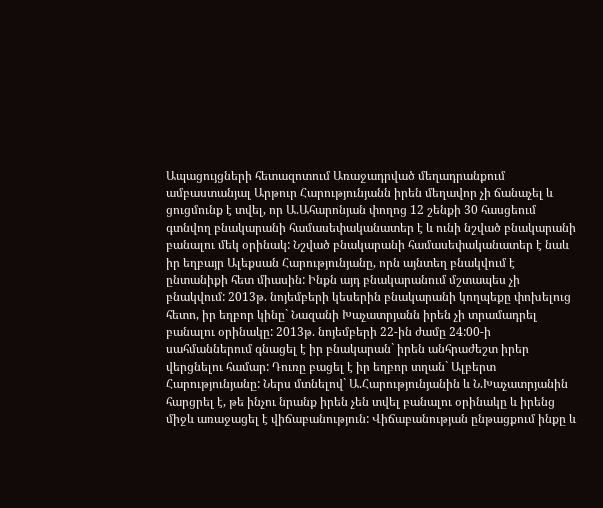Ապացույցների հետազոտում Առաջադրված մեղադրանքում ամբաստանյալ Արթուր Հարությունյանն իրեն մեղավոր չի ճանաչել և ցուցմունք է տվել, որ Ա.Ահարոնյան փողոց 12 շենքի 30 հասցեում գտնվող բնակարանի համասեփականատեր է և ունի նշված բնակարանի բանալու մեկ օրինակ: Նշված բնակարանի համասեփականատեր է նաև իր եղբայր Ալեքսան Հարությունյանը, որն այնտեղ բնակվում է ընտանիքի հետ միասին: Ինքն այդ բնակարանում մշտապես չի բնակվում: 2013թ. նոյեմբերի կեսերին բնակարանի կողպեքը փոխելուց հետո, իր եղբոր կինը` Նազանի Խաչատրյանն իրեն չի տրամադրել բանալու օրինակը: 2013թ. նոյեմբերի 22-ին ժամը 24:00-ի սահմաններում գնացել է իր բնակարան` իրեն անհրաժեշտ իրեր վերցնելու համար: Դուռը բացել է իր եղբոր տղան` Ալբերտ Հարությունյանը: Ներս մտնելով` Ա.Հարությունյանին և Ն.Խաչատրյանին հարցրել է, թե ինչու նրանք իրեն չեն տվել բանալու օրինակը և իրենց միջև առաջացել է վիճաբանություն: Վիճաբանության ընթացքում ինքը և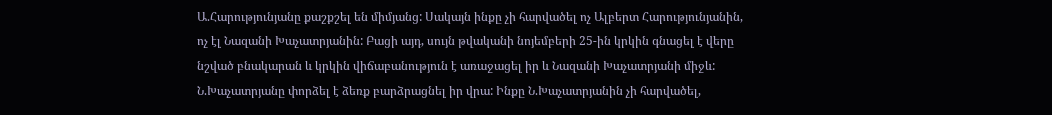Ա.Հարությունյանը քաշքշել են միմյանց: Սակայն ինքը չի հարվածել ոչ Ալբերտ Հարությունյանին, ոչ էլ Նազանի Խաչատրյանին: Բացի այդ, սույն թվականի նոյեմբերի 25-ին կրկին գնացել է վերը նշված բնակարան և կրկին վիճաբանություն է առաջացել իր և Նազանի Խաչատրյանի միջև: Ն.Խաչատրյանը փորձել է ձեռք բարձրացնել իր վրա: Ինքը Ն.Խաչատրյանին չի հարվածել,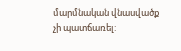մարմնական վնասվածք չի պատճառել: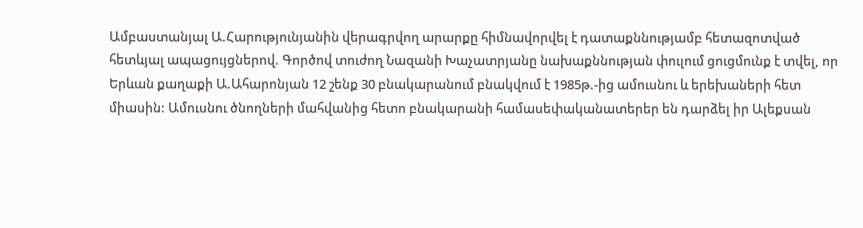Ամբաստանյալ Ա.Հարությունյանին վերագրվող արարքը հիմնավորվել է դատաքննությամբ հետազոտված հետևյալ ապացույցներով. Գործով տուժող Նազանի Խաչատրյանը նախաքննության փուլում ցուցմունք է տվել, որ Երևան քաղաքի Ա.Ահարոնյան 12 շենք 30 բնակարանում բնակվում է 1985թ.-ից ամուսնու և երեխաների հետ միասին: Ամուսնու ծնողների մահվանից հետո բնակարանի համասեփականատերեր են դարձել իր Ալեքսան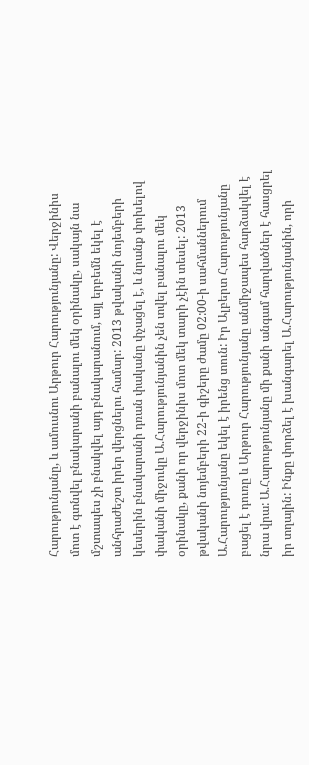Հարությունյանը, և ամուսնու Արթուր Հարությունյանը: Վերջինիս մոտ է գտնվել բնակարանի բանալու մեկ օրինակը, սակայն նա մշտապես չի բնակվել այդ բնակարանում, այլ երբեմն եկել է անհրաժեշտ իրեր վերցնելու համար: 2013 թվականի նոյեմբերի կեսերին բնակարանի դռան փականը փչացել է, և նրանք փոխելով փականի միջուկը Ա.Հարությունյանին չեն տվել բանալու մեկ օրինակը, քանի որ վերջինիս մոտ մեկ տարի չէին տեսել: 2013 թվականի նոյեմբերի 22-ի գիշերը ժամը 02:00-ի սահմաններում Ա.Հարությունյանը եկել է իրենց տուն: Իր Ալբերտ Հարությունյանը բացել է դուռը և Արթուր Հարությունյանը անմիջապես հարձակվել է նրա վրա: Ա.Հարությունյանը մի քանի անգամ հարվածներ է հասցրել իր տղային: Ինքը փորձել է խանգարել Ա.Հարությունյանին, որի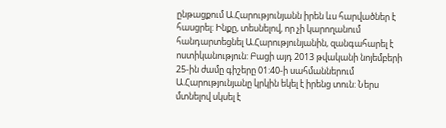ընթացքում Ա.Հարությունյանն իրեն ևս հարվածներ է հասցրել: Ինքը, տեսնելով, որ չի կարողանում հանդարտեցնել Ա.Հարությունյանին, զանգահարել է ոստիկանություն: Բացի այդ 2013 թվականի նոյեմբերի 25-ին ժամը գիշերը 01:40-ի սահմաններում Ա.Հարությունյանը կրկին եկել է իրենց տուն: Ներս մտնելով սկսել է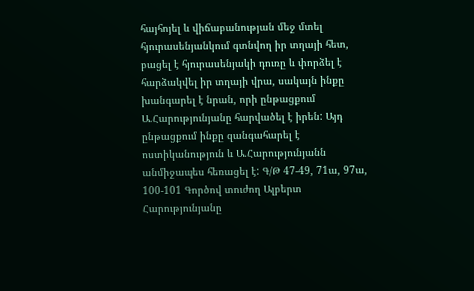հայհոյել և վիճաբանության մեջ մտել հյուրասենյանկում գտնվող իր տղայի հետ, բացել է հյուրասենյակի դուռը և փորձել է հարձակվել իր տղայի վրա, սակայն ինքը խանգարել է նրան, որի ընթացքում Ա.Հարությունյանը հարվածել է իրեն: Այդ ընթացքում ինքը զանգահարել է ոստիկանություն և Ա.Հարությունյանն անմիջապես հեռացել է: Գ/Թ 47-49, 71ա, 97ա, 100-101 Գործով տուժող Ալբերտ Հարությունյանը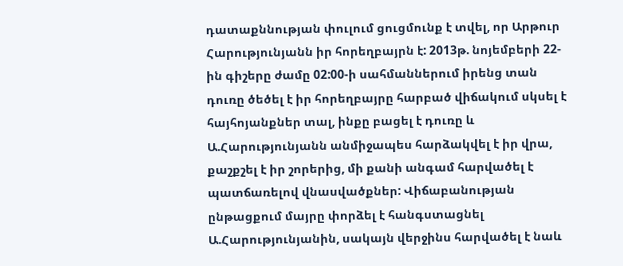դատաքննության փուլում ցուցմունք է տվել, որ Արթուր Հարությունյանն իր հորեղբայրն է: 2013թ. նոյեմբերի 22-ին գիշերը ժամը 02:00-ի սահմաններում իրենց տան դուռը ծեծել է իր հորեղբայրը հարբած վիճակում սկսել է հայհոյանքներ տալ, ինքը բացել է դուռը և Ա.Հարությունյանն անմիջապես հարձակվել է իր վրա, քաշքշել է իր շորերից, մի քանի անգամ հարվածել է պատճառելով վնասվածքներ: Վիճաբանության ընթացքում մայրը փորձել է հանգստացնել Ա.Հարությունյանին, սակայն վերջինս հարվածել է նաև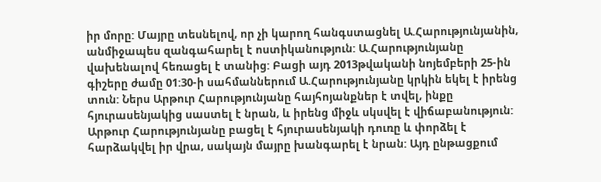իր մորը: Մայրը տեսնելով, որ չի կարող հանգստացնել Ա.Հարությունյանին, անմիջապես զանգահարել է ոստիկանություն: Ա.Հարությունյանը վախենալով հեռացել է տանից: Բացի այդ 2013թվականի նոյեմբերի 25-ին գիշերը ժամը 01:30-ի սահմաններում Ա.Հարությունյանը կրկին եկել է իրենց տուն: Ներս Արթուր Հարությունյանը հայհոյանքներ է տվել, ինքը հյուրասենյակից սաստել է նրան, և իրենց միջև սկսվել է վիճաբանություն: Արթուր Հարությունյանը բացել է հյուրասենյակի դուռը և փորձել է հարձակվել իր վրա, սակայն մայրը խանգարել է նրան: Այդ ընթացքում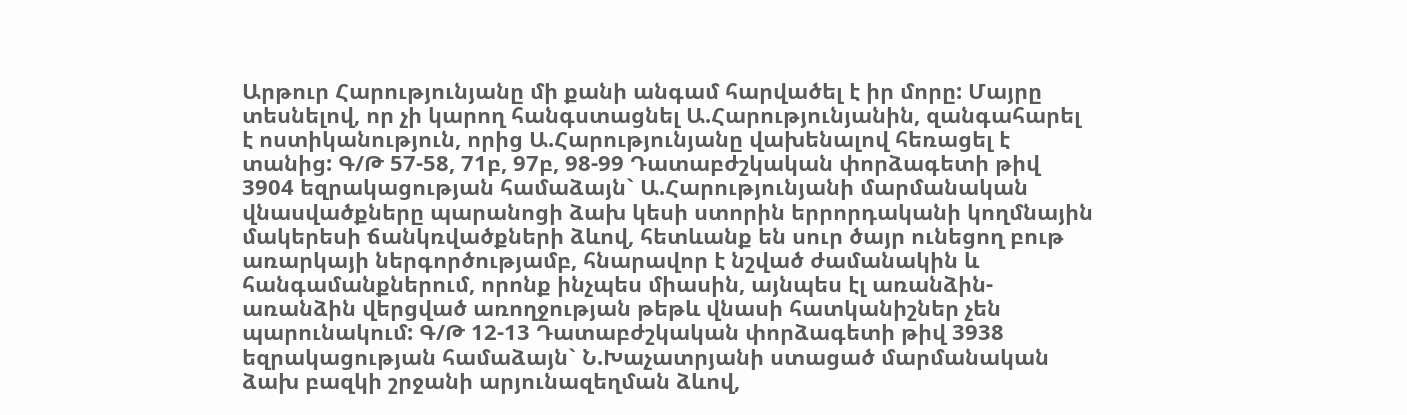Արթուր Հարությունյանը մի քանի անգամ հարվածել է իր մորը: Մայրը տեսնելով, որ չի կարող հանգստացնել Ա.Հարությունյանին, զանգահարել է ոստիկանություն, որից Ա.Հարությունյանը վախենալով հեռացել է տանից: Գ/Թ 57-58, 71բ, 97բ, 98-99 Դատաբժշկական փորձագետի թիվ 3904 եզրակացության համաձայն` Ա.Հարությունյանի մարմանական վնասվածքները պարանոցի ձախ կեսի ստորին երրորդականի կողմնային մակերեսի ճանկռվածքների ձևով, հետևանք են սուր ծայր ունեցող բութ առարկայի ներգործությամբ, հնարավոր է նշված ժամանակին և հանգամանքներում, որոնք ինչպես միասին, այնպես էլ առանձին-առանձին վերցված առողջության թեթև վնասի հատկանիշներ չեն պարունակում: Գ/Թ 12-13 Դատաբժշկական փորձագետի թիվ 3938 եզրակացության համաձայն` Ն.Խաչատրյանի ստացած մարմանական ձախ բազկի շրջանի արյունազեղման ձևով,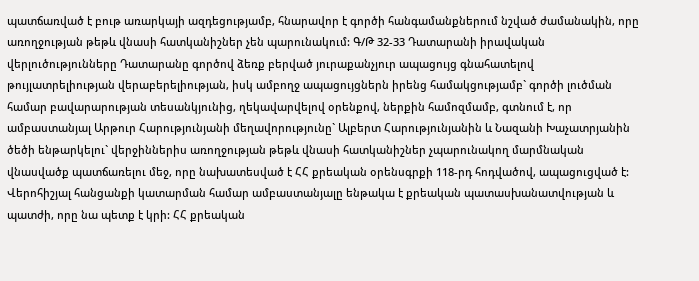պատճառված է բութ առարկայի ազդեցությամբ, հնարավոր է գործի հանգամանքներում նշված ժամանակին, որը առողջության թեթև վնասի հատկանիշներ չեն պարունակում: Գ/Թ 32-33 Դատարանի իրավական վերլուծությունները Դատարանը գործով ձեռք բերված յուրաքանչյուր ապացույց գնահատելով թույլատրելիության վերաբերելիության, իսկ ամբողջ ապացույցներն իրենց համակցությամբ` գործի լուծման համար բավարարության տեսանկյունից, ղեկավարվելով օրենքով, ներքին համոզմամբ, գտնում է, որ ամբաստանյալ Արթուր Հարությունյանի մեղավորությունը` Ալբերտ Հարությունյանին և Նազանի Խաչատրյանին ծեծի ենթարկելու` վերջիններիս առողջության թեթև վնասի հատկանիշներ չպարունակող մարմնական վնասվածք պատճառելու մեջ, որը նախատեսված է ՀՀ քրեական օրենսգրքի 118-րդ հոդվածով, ապացուցված է: Վերոհիշյալ հանցանքի կատարման համար ամբաստանյալը ենթակա է քրեական պատասխանատվության և պատժի, որը նա պետք է կրի: ՀՀ քրեական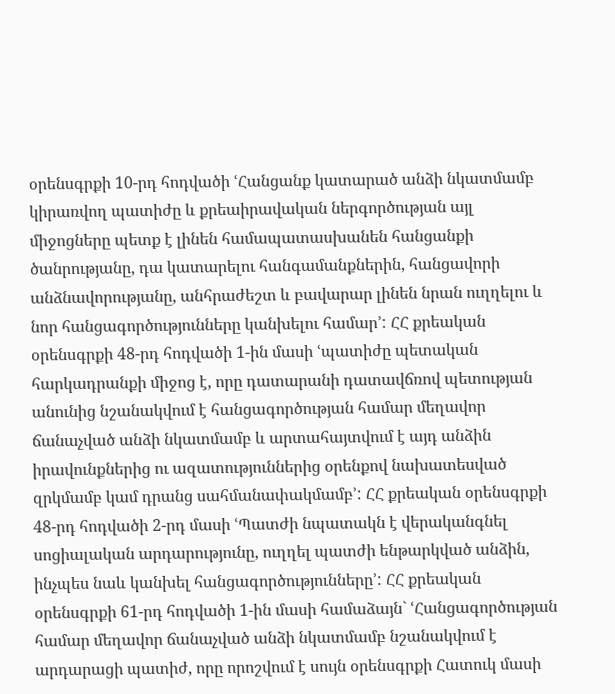օրենսգրքի 10-րդ հոդվածի ՙՀանցանք կատարած անձի նկատմամբ կիրառվող պատիժը և քրեաիրավական ներգործության այլ միջոցները պետք է լինեն համապատասխանեն հանցանքի ծանրությանը, դա կատարելու հանգամանքներին, հանցավորի անձնավորությանը, անհրաժեշտ և բավարար լինեն նրան ուղղելու և նոր հանցագործությունները կանխելու համար՚: ՀՀ քրեական օրենսգրքի 48-րդ հոդվածի 1-ին մասի ՙպատիժը պետական հարկադրանքի միջոց է, որը դատարանի դատավճռով պետության անունից նշանակվում է հանցագործության համար մեղավոր ճանաչված անձի նկատմամբ և արտահայտվում է այդ անձին իրավունքներից ու ազատություններից օրենքով նախատեսված զրկմամբ կամ դրանց սահմանափակմամբ՚: ՀՀ քրեական օրենսգրքի 48-րդ հոդվածի 2-րդ մասի ՙՊատժի նպատակն է վերականգնել սոցիալական արդարությունը, ուղղել պատժի ենթարկված անձին, ինչպես նաև կանխել հանցագործությունները՚: ՀՀ քրեական օրենսգրքի 61-րդ հոդվածի 1-ին մասի համաձայն` ՙՀանցագործության համար մեղավոր ճանաչված անձի նկատմամբ նշանակվում է արդարացի պատիժ, որը որոշվում է սույն օրենսգրքի Հատուկ մասի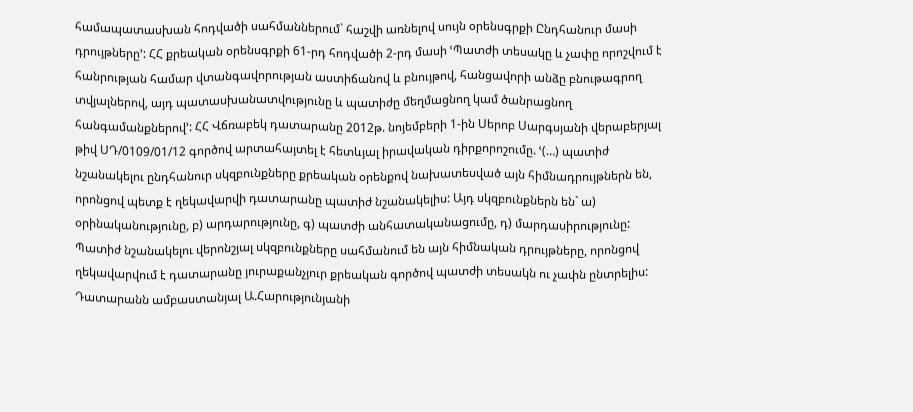համապատասխան հոդվածի սահմաններում` հաշվի առնելով սույն օրենսգրքի Ընդհանուր մասի դրույթները՚: ՀՀ քրեական օրենսգրքի 61-րդ հոդվածի 2-րդ մասի ՙՊատժի տեսակը և չափը որոշվում է հանրության համար վտանգավորության աստիճանով և բնույթով, հանցավորի անձը բնութագրող տվյալներով, այդ պատասխանատվությունը և պատիժը մեղմացնող կամ ծանրացնող հանգամանքներով՚: ՀՀ Վճռաբեկ դատարանը 2012թ. նոյեմբերի 1-ին Սերոբ Սարգսյանի վերաբերյալ թիվ ՍԴ/0109/01/12 գործով արտահայտել է հետևյալ իրավական դիրքորոշումը. ՙ(…) պատիժ նշանակելու ընդհանուր սկզբունքները քրեական օրենքով նախատեսված այն հիմնադրույթներն են, որոնցով պետք է ղեկավարվի դատարանը պատիժ նշանակելիս: Այդ սկզբունքներն են` ա) օրինականությունը, բ) արդարությունը, գ) պատժի անհատականացումը, դ) մարդասիրությունը: Պատիժ նշանակելու վերոնշյալ սկզբունքները սահմանում են այն հիմնական դրույթները, որոնցով ղեկավարվում է դատարանը յուրաքանչյուր քրեական գործով պատժի տեսակն ու չափն ընտրելիս: Դատարանն ամբաստանյալ Ա.Հարությունյանի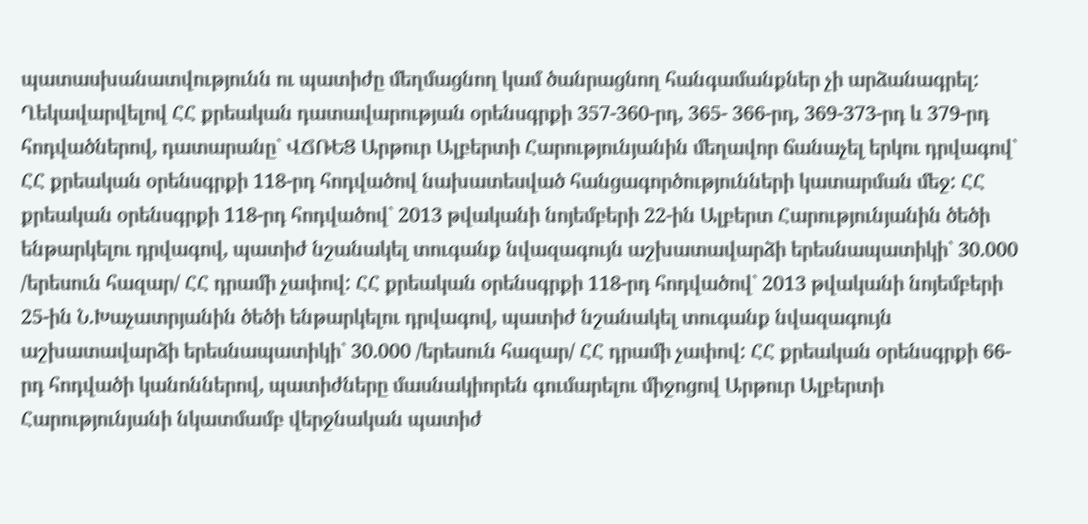պատասխանատվությունն ու պատիժը մեղմացնող կամ ծանրացնող հանգամանքներ չի արձանագրել: Ղեկավարվելով ՀՀ քրեական դատավարության օրենսգրքի 357-360-րդ, 365- 366-րդ, 369-373-րդ և 379-րդ հոդվածներով, դատարանը` ՎՃՌԵՑ Արթուր Ալբերտի Հարությունյանին մեղավոր ճանաչել երկու դրվագով` ՀՀ քրեական օրենսգրքի 118-րդ հոդվածով նախատեսված հանցագործությունների կատարման մեջ: ՀՀ քրեական օրենսգրքի 118-րդ հոդվածով` 2013 թվականի նոյեմբերի 22-ին Ալբերտ Հարությունյանին ծեծի ենթարկելու դրվագով, պատիժ նշանակել տուգանք նվազագույն աշխատավարձի երեսնապատիկի` 30.000 /երեսուն հազար/ ՀՀ դրամի չափով: ՀՀ քրեական օրենսգրքի 118-րդ հոդվածով` 2013 թվականի նոյեմբերի 25-ին Ն.Խաչատրյանին ծեծի ենթարկելու դրվագով, պատիժ նշանակել տուգանք նվազագույն աշխատավարձի երեսնապատիկի` 30.000 /երեսուն հազար/ ՀՀ դրամի չափով: ՀՀ քրեական օրենսգրքի 66-րդ հոդվածի կանոններով, պատիժները մասնակիորեն գումարելու միջոցով Արթուր Ալբերտի Հարությունյանի նկատմամբ վերջնական պատիժ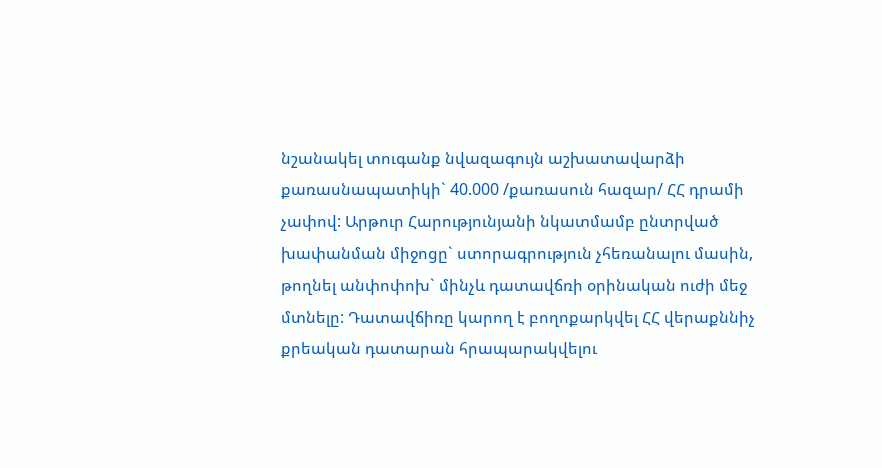նշանակել տուգանք նվազագույն աշխատավարձի քառասնապատիկի` 40.000 /քառասուն հազար/ ՀՀ դրամի չափով: Արթուր Հարությունյանի նկատմամբ ընտրված խափանման միջոցը` ստորագրություն չհեռանալու մասին, թողնել անփոփոխ` մինչև դատավճռի օրինական ուժի մեջ մտնելը: Դատավճիռը կարող է բողոքարկվել ՀՀ վերաքննիչ քրեական դատարան հրապարակվելու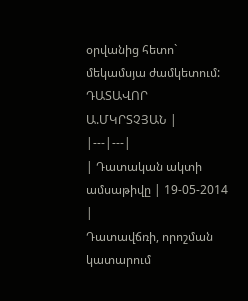օրվանից հետո` մեկամսյա ժամկետում: ԴԱՏԱՎՈՐ Ա.ՄԿՐՏՉՅԱՆ |
|---|---|
| Դատական ակտի ամսաթիվը | 19-05-2014 |
Դատավճռի, որոշման կատարում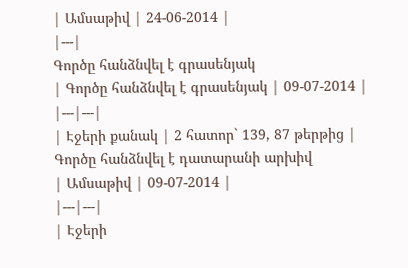| Ամսաթիվ | 24-06-2014 |
|---|
Գործը հանձնվել է գրասենյակ
| Գործը հանձնվել է գրասենյակ | 09-07-2014 |
|---|---|
| Էջերի քանակ | 2 հատոր` 139, 87 թերթից |
Գործը հանձնվել է դատարանի արխիվ
| Ամսաթիվ | 09-07-2014 |
|---|---|
| Էջերի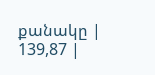քանակը | 139,87 |